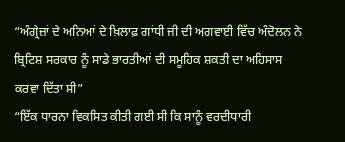“ਅੰਗ੍ਰੇਜ਼ਾਂ ਦੇ ਅਨਿਆਂ ਦੇ ਖ਼ਿਲਾਫ਼ ਗਾਂਧੀ ਜੀ ਦੀ ਅਗਵਾਈ ਵਿੱਚ ਅੰਦੋਲਨ ਨੇ ਬ੍ਰਿਟਿਸ਼ ਸਰਕਾਰ ਨੂੰ ਸਾਡੇ ਭਾਰਤੀਆਂ ਦੀ ਸਮੂਹਿਕ ਸ਼ਕਤੀ ਦਾ ਅਹਿਸਾਸ ਕਰਵਾ ਦਿੱਤਾ ਸੀ”
“ਇੱਕ ਧਾਰਨਾ ਵਿਕਸਿਤ ਕੀਤੀ ਗਈ ਸੀ ਕਿ ਸਾਨੂੰ ਵਰਦੀਧਾਰੀ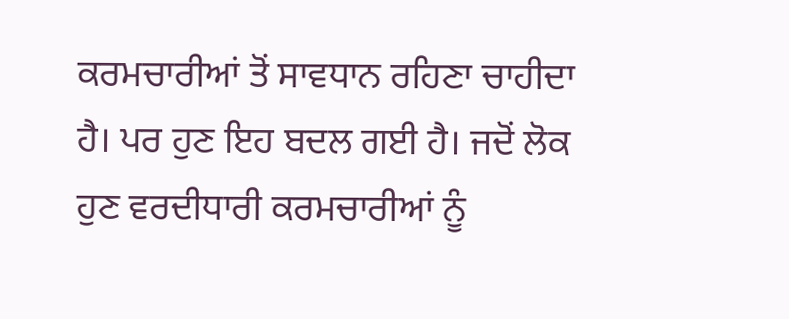ਕਰਮਚਾਰੀਆਂ ਤੋਂ ਸਾਵਧਾਨ ਰਹਿਣਾ ਚਾਹੀਦਾ ਹੈ। ਪਰ ਹੁਣ ਇਹ ਬਦਲ ਗਈ ਹੈ। ਜਦੋਂ ਲੋਕ ਹੁਣ ਵਰਦੀਧਾਰੀ ਕਰਮਚਾਰੀਆਂ ਨੂੰ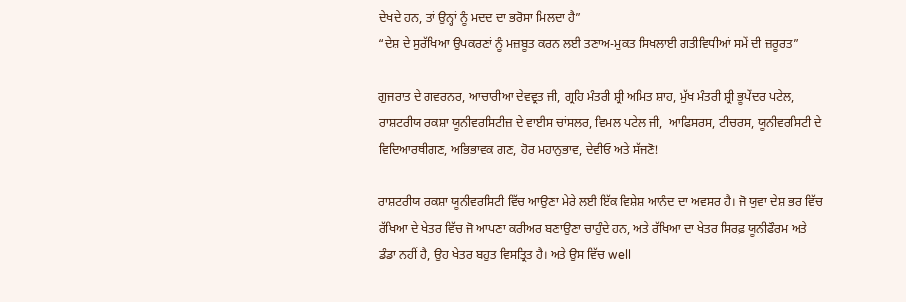ਦੇਖਦੇ ਹਨ, ਤਾਂ ਉਨ੍ਹਾਂ ਨੂੰ ਮਦਦ ਦਾ ਭਰੋਸਾ ਮਿਲਦਾ ਹੈ”
“ਦੇਸ਼ ਦੇ ਸੁਰੱਖਿਆ ਉਪਕਰਣਾਂ ਨੂੰ ਮਜ਼ਬੂਤ ਕਰਨ ਲਈ ਤਣਾਅ-ਮੁਕਤ ਸਿਖਲਾਈ ਗਤੀਵਿਧੀਆਂ ਸਮੇਂ ਦੀ ਜ਼ਰੂਰਤ”

ਗੁਜਰਾਤ ਦੇ ਗਵਰਨਰ, ਆਚਾਰੀਆ ਦੇਵਵ੍ਰਤ ਜੀ, ਗ੍ਰਹਿ ਮੰਤਰੀ ਸ਼੍ਰੀ ਅਮਿਤ ਸ਼ਾਹ, ਮੁੱਖ ਮੰਤਰੀ ਸ਼੍ਰੀ ਭੂਪੇਂਦਰ ਪਟੇਲ, ਰਾਸ਼‍ਟਰੀਯ ਰਕਸ਼ਾ ਯੂਨੀਵਰਸਿਟੀਜ਼ ਦੇ ਵਾਈਸ ਚਾਂਸਲਰ, ਵਿਮਲ ਪਟੇਲ ਜੀ,  ਆਫਿਸਰਸ, ਟੀਚਰਸ, ਯੂਨੀਵਰਸਿਟੀ ਦੇ ਵਿਦਿਆਰਥੀਗਣ, ਅਭਿਭਾਵਕ ਗਣ, ਹੋਰ ਮਹਾਨੁਭਾਵ, ਦੇਵੀਓ ਅਤੇ ਸੱਜਣੋ!

ਰਾਸ਼ਟਰੀਯ ਰਕਸ਼ਾ ਯੂਨੀਵਰਸਿਟੀ ਵਿੱਚ ਆਉਣਾ ਮੇਰੇ ਲਈ ਇੱਕ ਵਿਸ਼ੇਸ਼ ਆਨੰਦ ਦਾ ਅਵਸਰ ਹੈ। ਜੋ ਯੁਵਾ ਦੇਸ਼ ਭਰ ਵਿੱਚ ਰੱਖਿਆ ਦੇ ਖੇਤਰ ਵਿੱਚ ਜੋ ਆਪਣਾ ਕਰੀਅਰ ਬਣਾਉਣਾ ਚਾਹੁੰਦੇ ਹਨ, ਅਤੇ ਰੱਖਿਆ ਦਾ ਖੇਤਰ ਸਿਰਫ਼ ਯੂਨੀਫੌਰਮ ਅਤੇ ਡੰਡਾ ਨਹੀਂ ਹੈ, ਉਹ ਖੇਤਰ ਬਹੁਤ ਵਿਸਤ੍ਰਿਤ ਹੈ। ਅਤੇ ਉਸ ਵਿੱਚ well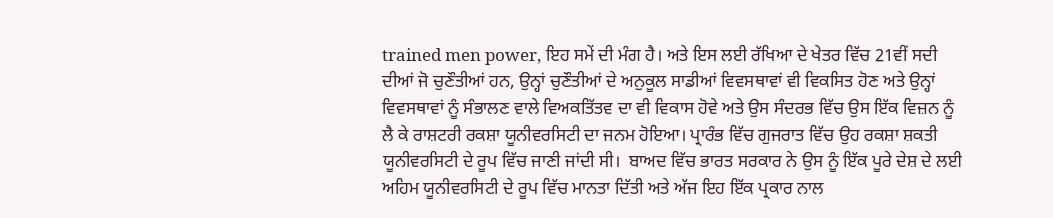trained men power, ਇਹ ਸਮੇਂ ਦੀ ਮੰਗ ਹੈ। ਅਤੇ ਇਸ ਲਈ ਰੱਖਿਆ ਦੇ ਖੇਤਰ ਵਿੱਚ 21ਵੀਂ ਸਦੀ ਦੀਆਂ ਜੋ ਚੁਣੌਤੀਆਂ ਹਨ, ਉਨ੍ਹਾਂ ਚੁਣੌਤੀਆਂ ਦੇ ਅਨੁਕੂਲ ਸਾਡੀਆਂ ਵਿਵਸ‍ਥਾਵਾਂ ਵੀ ਵਿਕਸਿਤ ਹੋਣ ਅਤੇ ਉਨ੍ਹਾਂ ਵਿਵਸ‍ਥਾਵਾਂ ਨੂੰ ਸੰਭਾਲਣ ਵਾਲੇ ਵਿਅਕਤਿੱਤਵ ਦਾ ਵੀ ਵਿਕਾਸ ਹੋਵੇ ਅਤੇ ਉਸ ਸੰਦਰਭ ਵਿੱਚ ਉਸ ਇੱਕ ਵਿਜ਼ਨ ਨੂੰ ਲੈ ਕੇ ਰਾਸ਼ਟਰੀ ਰਕਸ਼ਾ ਯੂਨੀਵਰਸਿਟੀ ਦਾ ਜਨ‍ਮ ਹੋਇਆ। ਪ੍ਰਾਰੰਭ ਵਿੱਚ ਗੁਜਰਾਤ ਵਿੱਚ ਉਹ ਰਕਸ਼ਾ ਸ਼ਕਤੀ ਯੂਨੀਵਰਸਿਟੀ ਦੇ ਰੂਪ ਵਿੱਚ ਜਾਣੀ ਜਾਂਦੀ ਸੀ।  ਬਾਅਦ ਵਿੱਚ ਭਾਰਤ ਸਰਕਾਰ ਨੇ ਉਸ ਨੂੰ ਇੱਕ ਪੂਰੇ ਦੇਸ਼ ਦੇ ਲਈ ਅਹਿਮ ਯੂਨੀਵਰਸਿਟੀ ਦੇ ਰੂਪ ਵਿੱਚ ਮਾਨਤਾ ਦਿੱਤੀ ਅਤੇ ਅੱਜ ਇਹ ਇੱਕ ਪ੍ਰਕਾਰ ਨਾਲ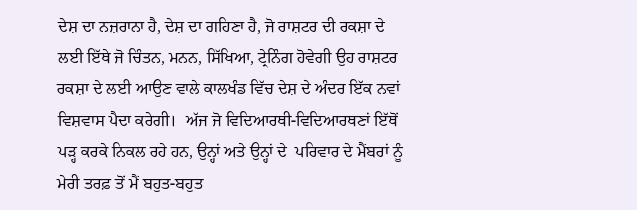ਦੇਸ਼ ਦਾ ਨਜ਼ਰਾਨਾ ਹੈ, ਦੇਸ਼ ਦਾ ਗਹਿਣਾ ਹੈ, ਜੋ ਰਾਸ਼‍ਟਰ ਦੀ ਰਕਸ਼ਾ ਦੇ ਲਈ ਇੱਥੇ ਜੋ ਚਿੰਤਨ, ਮਨਨ, ਸਿੱਖਿਆ, ਟ੍ਰੇਨਿੰਗ ਹੋਵੇਗੀ ਉਹ ਰਾਸ਼‍ਟਰ ਰਕਸ਼ਾ ਦੇ ਲਈ ਆਉਣ ਵਾਲੇ ਕਾਲਖੰਡ ਵਿੱਚ ਦੇਸ਼ ਦੇ ਅੰਦਰ ਇੱਕ ਨਵਾਂ ਵਿਸ਼‍ਵਾਸ ਪੈਦਾ ਕਰੇਗੀ।  ਅੱਜ ਜੋ ਵਿਦਿਆਰਥੀ-ਵਿਦਿਆਰਥਣਾਂ ਇੱਥੋਂ ਪੜ੍ਹ ਕਰਕੇ ਨਿਕਲ ਰਹੇ ਹਨ, ਉਨ੍ਹਾਂ ਅਤੇ ਉਨ੍ਹਾਂ ਦੇ  ਪਰਿਵਾਰ ਦੇ ਮੈਂਬਰਾਂ ਨੂੰ ਮੇਰੀ ਤਰਫ਼ ਤੋਂ ਮੈਂ ਬਹੁਤ-ਬਹੁਤ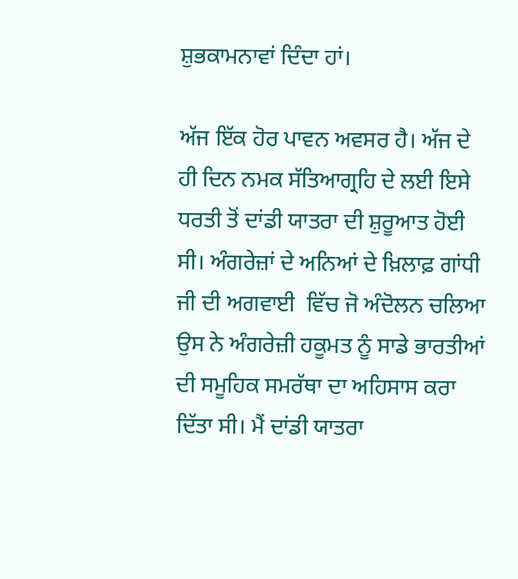ਸ਼ੁਭਕਾਮਨਾਵਾਂ ਦਿੰਦਾ ਹਾਂ।

ਅੱਜ ਇੱਕ ਹੋਰ ਪਾਵਨ ਅਵਸਰ ਹੈ। ਅੱਜ ਦੇ ਹੀ ਦਿਨ ਨਮਕ ਸੱਤਿਆਗ੍ਰਹਿ ਦੇ ਲਈ ਇਸੇ ਧਰਤੀ ਤੋਂ ਦਾਂਡੀ ਯਾਤਰਾ ਦੀ ਸ਼ੁਰੂਆਤ ਹੋਈ ਸੀ। ਅੰਗਰੇਜ਼ਾਂ ਦੇ ਅਨਿਆਂ ਦੇ ਖ਼ਿਲਾਫ਼ ਗਾਂਧੀ ਜੀ ਦੀ ਅਗਵਾਈ  ਵਿੱਚ ਜੋ ਅੰਦੋਲਨ ਚਲਿਆ ਉਸ ਨੇ ਅੰਗਰੇਜ਼ੀ ਹਕੂਮਤ ਨੂੰ ਸਾਡੇ ਭਾਰਤੀਆਂ ਦੀ ਸਮੂਹਿਕ ਸਮਰੱਥਾ ਦਾ ਅਹਿਸਾਸ ਕਰਾ ਦਿੱਤਾ ਸੀ। ਮੈਂ ਦਾਂਡੀ ਯਾਤਰਾ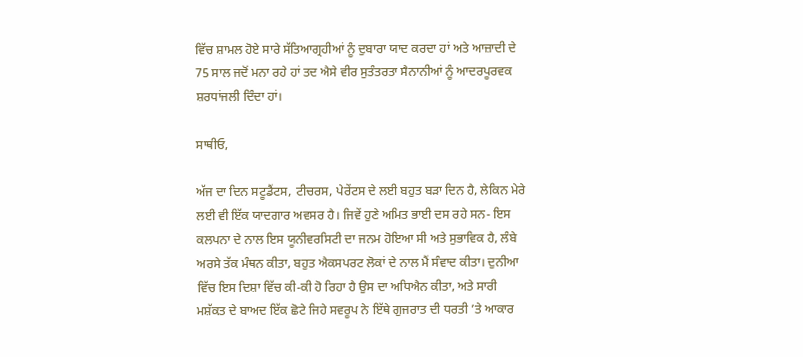ਵਿੱਚ ਸ਼ਾਮਲ ਹੋਏ ਸਾਰੇ ਸੱਤਿਆਗ੍ਰਹੀਆਂ ਨੂੰ ਦੁਬਾਰਾ ਯਾਦ ਕਰਦਾ ਹਾਂ ਅਤੇ ਆਜ਼ਾਦੀ ਦੇ 75 ਸਾਲ ਜਦੋਂ ਮਨਾ ਰਹੇ ਹਾਂ ਤਦ ਐਸੇ ਵੀਰ ਸੁਤੰਤਰਤਾ ਸੈਨਾਨੀਆਂ ਨੂੰ ਆਦਰਪੂਰਵਕ ਸ਼ਰਧਾਂਜਲੀ ਦਿੰਦਾ ਹਾਂ।

ਸਾਥੀਓ,

ਅੱਜ ਦਾ ਦਿਨ ਸਟੂਡੈਂਟਸ, ਟੀਚਰਸ, ਪੇਰੇਂਟਸ ਦੇ ਲਈ ਬਹੁਤ ਬੜਾ ਦਿਨ ਹੈ, ਲੇਕਿਨ ਮੇਰੇ ਲਈ ਵੀ ਇੱਕ ਯਾਦਗਾਰ ਅਵਸਰ ਹੈ। ਜਿਵੇਂ ਹੁਣੇ ਅਮਿਤ ਭਾਈ ਦਸ ਰਹੇ ਸਨ- ਇਸ ਕਲਪਨਾ ਦੇ ਨਾਲ ਇਸ ਯੂਨੀਵਰਸਿਟੀ ਦਾ ਜਨਮ ਹੋਇਆ ਸੀ ਅਤੇ ਸੁਭਾਵਿਕ ਹੈ, ਲੰਬੇ ਅਰਸੇ ਤੱਕ ਮੰਥਨ ਕੀਤਾ, ਬਹੁਤ ਐਕਸਪਰਟ ਲੋਕਾਂ ਦੇ ਨਾਲ ਮੈਂ ਸੰਵਾਦ ਕੀਤਾ। ਦੁਨੀਆ ਵਿੱਚ ਇਸ‍ ਦਿਸ਼ਾ ਵਿੱਚ ਕੀ-ਕੀ ਹੋ ਰਿਹਾ ਹੈ ਉਸ ਦਾ ਅਧਿਐਨ ਕੀਤਾ, ਅਤੇ ਸਾਰੀ ਮਸ਼ੱਕਤ ਦੇ ਬਾਅਦ ਇੱਕ ਛੋਟੇ ਜਿਹੇ ਸਵਰੂਪ ਨੇ ਇੱਥੇ ਗੁਜਰਾਤ ਦੀ ਧਰਤੀ ’ਤੇ ਆਕਾਰ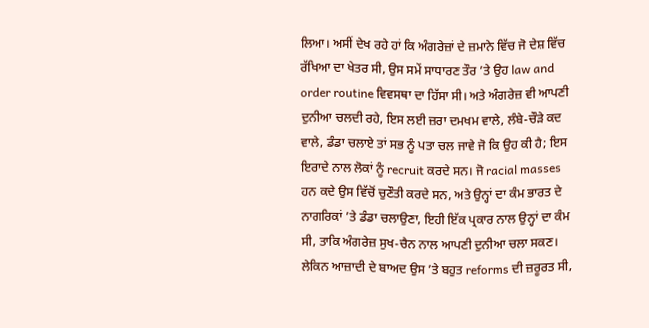ਲਿਆ। ਅਸੀਂ ਦੇਖ ਰਹੇ ਹਾਂ ਕਿ ਅੰਗਰੇਜ਼ਾਂ ਦੇ ਜ਼ਮਾਨੇ ਵਿੱਚ ਜੋ ਦੇਸ਼ ਵਿੱਚ ਰੱਖਿਆ ਦਾ ਖੇਤਰ ਸੀ, ਉਸ ਸਮੇਂ ਸਾਧਾਰਣ ਤੌਰ ’ਤੇ ਉਹ law and order routine ਵਿਵਸਥਾ ਦਾ ਹਿੱਸਾ ਸੀ। ਅਤੇ ਅੰਗਰੇਜ਼ ਵੀ ਆਪਣੀ ਦੁਨੀਆ ਚਲਦੀ ਰਹੇ, ਇਸ ਲਈ ਜ਼ਰਾ ਦਮਖਮ ਵਾਲੇ, ਲੰਬੇ-ਚੌੜੇ ਕਦ ਵਾਲੇ, ਡੰਡਾ ਚਲਾਏ ਤਾਂ ਸਭ ਨੂੰ ਪਤਾ ਚਲ ਜਾਵੇ ਜੋ ਕਿ ਉਹ ਕੀ ਹੈ; ਇਸ ਇਰਾਦੇ ਨਾਲ ਲੋਕਾਂ ਨੂੰ recruit ਕਰਦੇ ਸਨ। ਜੋ racial masses ਹਨ ਕਦੇ ਉਸ ਵਿੱਚੋਂ ਚੁਣੌਤੀ ਕਰਦੇ ਸਨ, ਅਤੇ ਉਨ੍ਹਾਂ ਦਾ ਕੰਮ ਭਾਰਤ ਦੇ ਨਾਗਰਿਕਾਂ ’ਤੇ ਡੰਡਾ ਚਲਾਉਣਾ, ਇਹੀ ਇੱਕ ਪ੍ਰਕਾਰ ਨਾਲ ਉਨ੍ਹਾਂ ਦਾ ਕੰਮ ਸੀ, ਤਾਕਿ ਅੰਗਰੇਜ਼ ਸੁਖ-ਚੈਨ ਨਾਲ ਆਪਣੀ ਦੁਨੀਆ ਚਲਾ ਸਕਣ। ਲੇਕਿਨ ਆਜ਼ਾਦੀ ਦੇ ਬਾਅਦ ਉਸ ’ਤੇ ਬਹੁਤ reforms ਦੀ ਜ਼ਰੂਰਤ ਸੀ,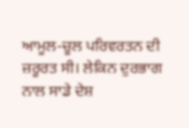ਆਮੂਲ-ਚੂਲ ਪਰਿਵਰਤਨ ਦੀ ਜ਼ਰੂਰਤ ਸੀ। ਲੇਕਿਨ ਦੁਰਭਾਗ ਨਾਲ ਸਾਡੇ ਦੇਸ਼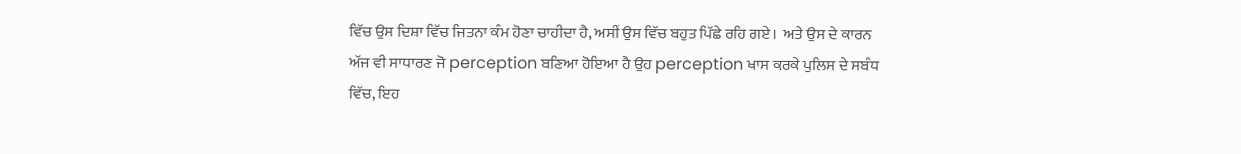ਵਿੱਚ ਉਸ ਦਿਸ਼ਾ ਵਿੱਚ ਜਿਤਨਾ ਕੰਮ ਹੋਣਾ ਚਾਹੀਦਾ ਹੈ, ਅਸੀਂ ਉਸ ਵਿੱਚ ਬਹੁਤ ਪਿੱਛੇ ਰਹਿ ਗਏ।  ਅਤੇ ਉਸ ਦੇ ਕਾਰਨ ਅੱਜ ਵੀ ਸਾਧਾਰਣ ਜੋ perception ਬਣਿਆ ਹੋਇਆ ਹੈ ਉਹ perception ਖਾਸ ਕਰਕੇ ਪੁਲਿਸ ਦੇ ਸਬੰਧ ਵਿੱਚ, ਇਹ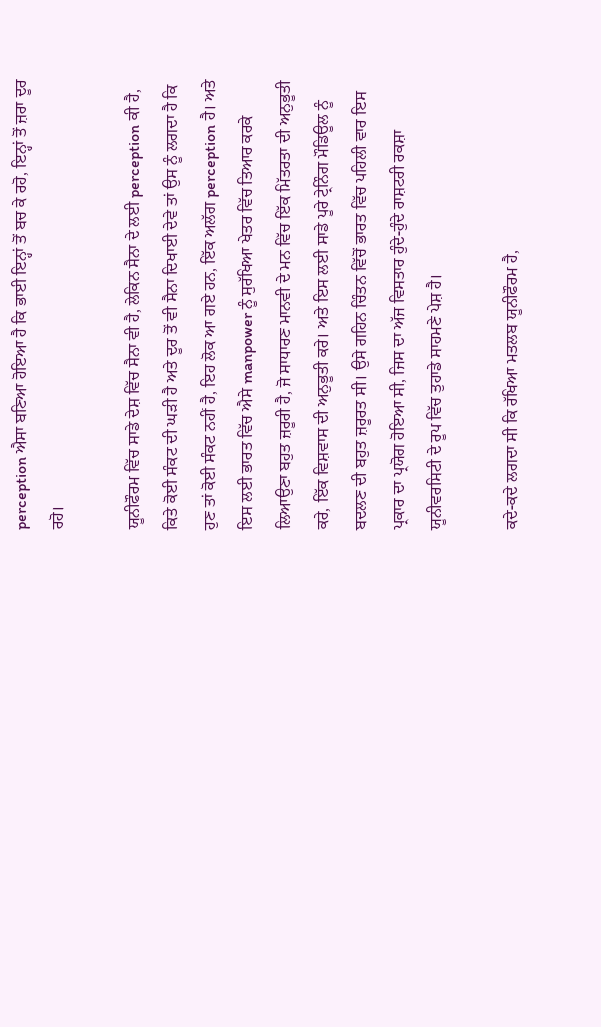perception ਐਸਾ ਬਣਿਆ ਹੋਇਆ ਹੈ ਕਿ ਭਾਈ ਇਨ੍ਹਾਂ ਤੋਂ ਬਚ ਕੇ ਰਹੋ, ਇਨ੍ਹਾਂ ਤੋਂ ਜ਼ਰਾ ਦੂਰ ਰਹੋ।

ਯੂਨੀਫੌਰਮ ਵਿੱਚ ਸਾਡੇ ਦੇਸ਼ ਵਿੱਚ ਸੈਨਾ ਵੀ ਹੈ, ਲੇਕਿਨ ਸੈਨਾ ਦੇ ਲਈ perception ਕੀ ਹੈ, ਕਿਤੇ ਕੋਈ ਸੰਕਟ ਦੀ ਘੜੀ ਹੈ ਅਤੇ ਦੂਰ ਤੋਂ ਵੀ ਸੈਨਾ ਦਿਖਾਈ ਦੇਵੇ ਤਾਂ ਉਸ ਨੂੰ ਲਗਦਾ ਹੈ ਕਿ ਹੁਣ ਤਾਂ ਕੋਈ ਸੰਕਟ ਨਹੀਂ ਹੈ, ਇਹ ਲੋਕ ਆ ਗਏ ਹਨ, ਇੱਕ ਅਲੱਗ perception ਹੈ। ਅਤੇ ਇਸ ਲਈ ਭਾਰਤ ਵਿੱਚ ਐਸੇ manpower ਨੂੰ ਸੁਰੱਖਿਆ ਖੇਤਰ ਵਿੱਚ ਤਿਆਰ ਕਰਕੇ ਲਿਆਉਣਾ ਬਹੁਤ ਜ਼ਰੂਰੀ ਹੈ, ਜੋ ਸਾਧਾਰਣ ਮਾਨਵੀ ਦੇ ਮਨ ਵਿੱਚ ਇੱਕ ਮਿੱਤਰਤਾ ਦੀ ਅਨੁਭੂਤੀ ਕਰੇ, ਇੱਕ ਵਿਸ਼ਵਾਸ ਦੀ ਅਨੁਭੂਤੀ ਕਰੇ। ਅਤੇ ਇਸ ਲਈ ਸਾਡੇ ਪੂਰੇ ਟ੍ਰੇਨਿੰਗ ਮੌਡਿਊਲ ਨੂੰ ਬਦਲਣ ਦੀ ਬਹੁਤ ਜ਼ਰੂਰਤ ਸੀ। ਉਸੇ ਗਹਿਨ ਚਿੰਤਨ ਵਿੱਚੋਂ ਭਾਰਤ ਵਿੱਚ ਪਹਿਲੀ ਵਾਰ ਇਸ ਪ੍ਰਕਾਰ ਦਾ ਪ੍ਰਯੋਗ ਹੋਇਆ ਸੀ, ਜਿਸ ਦਾ ਅੱਜ ਵਿਸਤਾਰ ਹੁੰਦੇ-ਹੁੰਦੇ ਰਾਸ਼ਟਰੀ ਰਕਸ਼ਾ ਯੂਨੀਵਰਸਿਟੀ ਦੇ ਰੂਪ ਵਿੱਚ ਤੁਹਾਡੇ ਸਾਹਮਣੇ ਪੇਸ਼ ਹੈ।

ਕਦੇ-ਕਦੇ ਲਗਦਾ ਸੀ ਕਿ ਰੱਖਿਆ ਮਤਲਬ ਯੂਨੀਫੌਰਮ ਹੈ,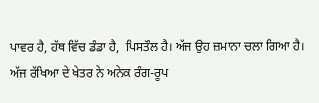ਪਾਵਰ ਹੈ, ਹੱਥ ਵਿੱਚ ਡੰਡਾ ਹੈ,  ਪਿਸਤੌਲ ਹੈ। ਅੱਜ ਉਹ ਜ਼ਮਾਨਾ ਚਲਾ ਗਿਆ ਹੈ। ਅੱਜ ਰੱਖਿਆ ਦੇ ਖੇਤਰ ਨੇ ਅਨੇਕ ਰੰਗ-ਰੂਪ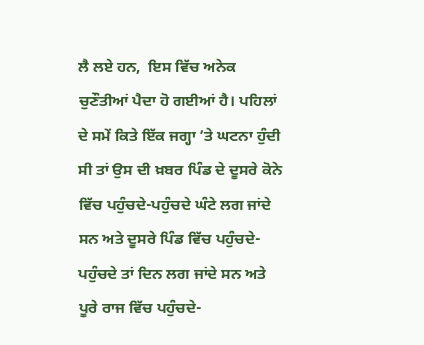ਲੈ ਲਏ ਹਨ,  ਇਸ ਵਿੱਚ ਅਨੇਕ ਚੁਣੌਤੀਆਂ ਪੈਦਾ ਹੋ ਗਈਆਂ ਹੈ। ਪਹਿਲਾਂ ਦੇ ਸਮੇਂ ਕਿਤੇ ਇੱਕ ਜਗ੍ਹਾ ’ਤੇ ਘਟਨਾ ਹੁੰਦੀ ਸੀ ਤਾਂ ਉਸ ਦੀ ਖ਼ਬਰ ਪਿੰਡ ਦੇ ਦੂਸਰੇ ਕੋਨੇ ਵਿੱਚ ਪਹੁੰਚਦੇ-ਪਹੁੰਚਦੇ ਘੰਟੇ ਲਗ ਜਾਂਦੇ ਸਨ ਅਤੇ ਦੂਸਰੇ ਪਿੰਡ ਵਿੱਚ ਪਹੁੰਚਦੇ-ਪਹੁੰਚਦੇ ਤਾਂ ਦਿਨ ਲਗ ਜਾਂਦੇ ਸਨ ਅਤੇ ਪੂਰੇ ਰਾਜ ਵਿੱਚ ਪਹੁੰਚਦੇ-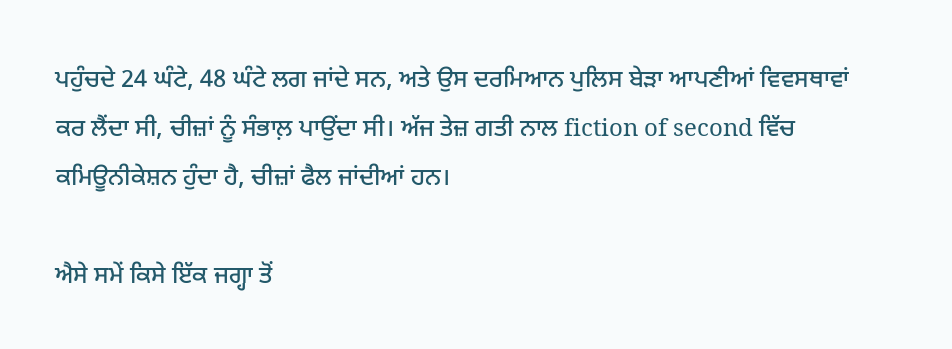ਪਹੁੰਚਦੇ 24 ਘੰਟੇ, 48 ਘੰਟੇ ਲਗ ਜਾਂਦੇ ਸਨ, ਅਤੇ ਉਸ ਦਰਮਿਆਨ ਪੁਲਿਸ ਬੇੜਾ ਆਪਣੀਆਂ ਵਿਵਸਥਾਵਾਂ ਕਰ ਲੈਂਦਾ ਸੀ, ਚੀਜ਼ਾਂ ਨੂੰ ਸੰਭਾਲ਼ ਪਾਉਂਦਾ ਸੀ। ਅੱਜ ਤੇਜ਼ ਗਤੀ ਨਾਲ fiction of second ਵਿੱਚ ਕਮਿਊਨੀਕੇਸ਼ਨ ਹੁੰਦਾ ਹੈ, ਚੀਜ਼ਾਂ ਫੈਲ ਜਾਂਦੀਆਂ ਹਨ।

ਐਸੇ ਸਮੇਂ ਕਿਸੇ ਇੱਕ ਜਗ੍ਹਾ ਤੋਂ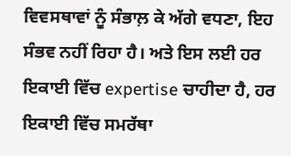ਵਿਵਸਥਾਵਾਂ ਨੂੰ ਸੰਭਾਲ਼ ਕੇ ਅੱਗੇ ਵਧਣਾ, ਇਹ ਸੰਭਵ ਨਹੀਂ ਰਿਹਾ ਹੈ। ਅਤੇ ਇਸ ਲਈ ਹਰ ਇਕਾਈ ਵਿੱਚ expertise ਚਾਹੀਦਾ ਹੈ, ਹਰ ਇਕਾਈ ਵਿੱਚ ਸਮਰੱਥਾ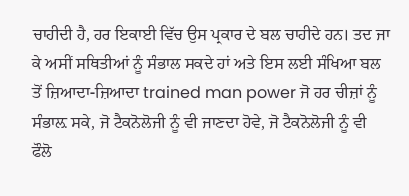ਚਾਹੀਦੀ ਹੈ, ਹਰ ਇਕਾਈ ਵਿੱਚ ਉਸ ਪ੍ਰਕਾਰ ਦੇ ਬਲ ਚਾਹੀਦੇ ਹਨ। ਤਦ ਜਾ ਕੇ ਅਸੀਂ ਸਥਿਤੀਆਂ ਨੂੰ ਸੰਭਾਲ ਸਕਦੇ ਹਾਂ ਅਤੇ ਇਸ ਲਈ ਸੰਖਿਆ ਬਲ ਤੋਂ ਜ਼ਿਆਦਾ-ਜ਼ਿਆਦਾ trained man power ਜੋ ਹਰ ਚੀਜ਼ਾਂ ਨੂੰ ਸੰਭਾਲ਼ ਸਕੇ, ਜੋ ਟੈਕਨੋਲੋਜੀ ਨੂੰ ਵੀ ਜਾਣਦਾ ਹੋਵੇ, ਜੋ ਟੈਕਨੋਲੋਜੀ ਨੂੰ ਵੀ ਫੌਲੋ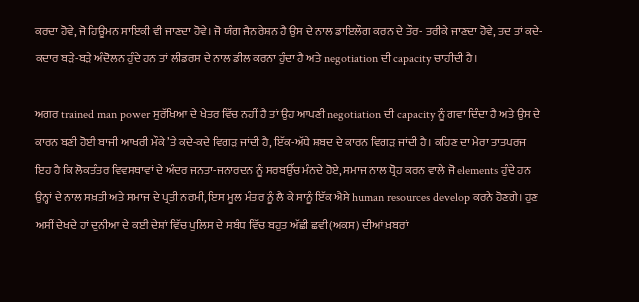ਕਰਦਾ ਹੋਵੇ, ਜੋ ਹਿਊਮਨ ਸਾਇਕੀ ਵੀ ਜਾਣਦਾ ਹੋਵੇ। ਜੋ ਯੰਗ ਜੈਨਰੇਸ਼ਨ ਹੈ ਉਸ ਦੇ ਨਾਲ ਡਾਇਲੌਗ ਕਰਨ ਦੇ ਤੌਰ- ਤਰੀਕੇ ਜਾਣਦਾ ਹੋਵੇ, ਤਦ ਤਾਂ ਕਦੇ-ਕਦਾਰ ਬੜੇ-ਬੜੇ ਅੰਦੋਲਨ ਹੁੰਦੇ ਹਨ ਤਾਂ ਲੀਡਰਸ ਦੇ ਨਾਲ ਡੀਲ ਕਰਨਾ ਹੁੰਦਾ ਹੈ ਅਤੇ negotiation ਦੀ capacity ਚਾਹੀਦੀ ਹੈ।

ਅਗਰ trained man power ਸੁਰੱਖਿਆ ਦੇ ਖੇਤਰ ਵਿੱਚ ਨਹੀਂ ਹੈ ਤਾਂ ਉਹ ਆਪਣੀ negotiation ਦੀ capacity ਨੂੰ ਗਵਾ ਦਿੰਦਾ ਹੈ ਅਤੇ ਉਸ ਦੇ ਕਾਰਨ ਬਣੀ ਹੋਈ ਬਾਜੀ ਆਖਰੀ ਮੌਕੇ ’ਤੇ ਕਦੇ-ਕਦੇ ਵਿਗੜ ਜਾਂਦੀ ਹੈ, ਇੱਕ-ਅੱਧੇ ਸ਼ਬਦ ਦੇ ਕਾਰਨ ਵਿਗੜ ਜਾਂਦੀ ਹੈ। ਕਹਿਣ ਦਾ ਮੇਰਾ ਤਾਤਪਰਜ ਇਹ ਹੈ ਕਿ ਲੋਕਤੰਤਰ ਵਿਵਸਥਾਵਾਂ ਦੇ ਅੰਦਰ ਜਨਤਾ-ਜਨਾਰਦਨ ਨੂੰ ਸਰਬਉੱਚ ਮੰਨਦੇ ਹੋਏ, ਸਮਾਜ ਨਾਲ ਧ੍ਰੋਹ ਕਰਨ ਵਾਲੇ ਜੋ elements ਹੁੰਦੇ ਹਨ ਉਨ੍ਹਾਂ ਦੇ ਨਾਲ ਸਖ਼ਤੀ ਅਤੇ ਸਮਾਜ ਦੇ ਪ੍ਰਤੀ ਨਰਮੀ, ਇਸ ਮੂਲ ਮੰਤਰ ਨੂੰ ਲੈ ਕੇ ਸਾਨੂੰ ਇੱਕ ਐਸੇ human resources develop ਕਰਨੇ ਹੋਣਗੇ। ਹੁਣ ਅਸੀਂ ਦੇਖਦੇ ਹਾਂ ਦੁਨੀਆ ਦੇ ਕਈ ਦੇਸ਼ਾਂ ਵਿੱਚ ਪੁਲਿਸ ਦੇ ਸਬੰਧ ਵਿੱਚ ਬਹੁਤ ਅੱਛੀ ਛਵੀ(ਅਕਸ) ਦੀਆਂ ਖ਼ਬਰਾਂ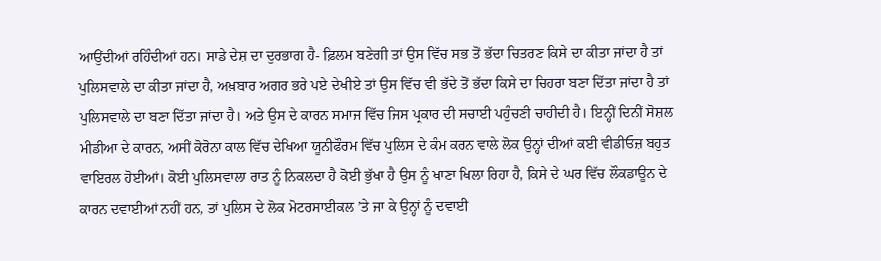ਆਉਂਦੀਆਂ ਰਹਿੰਦੀਆਂ ਹਨ। ਸਾਡੇ ਦੇਸ਼ ਦਾ ਦੁਰਭਾਗ ਹੈ- ਫ਼ਿਲਮ ਬਣੇਗੀ ਤਾਂ ਉਸ ਵਿੱਚ ਸਭ ਤੋਂ ਭੱਦਾ ਚਿਤਰਣ ਕਿਸੇ ਦਾ ਕੀਤਾ ਜਾਂਦਾ ਹੈ ਤਾਂ ਪੁਲਿਸਵਾਲੇ ਦਾ ਕੀਤਾ ਜਾਂਦਾ ਹੈ, ਅਖ਼ਬਾਰ ਅਗਰ ਭਰੇ ਪਏ ਦੇਖੀਏ ਤਾਂ ਉਸ ਵਿੱਚ ਵੀ ਭੱਦੇ ਤੋਂ ਭੱਦਾ ਕਿਸੇ ਦਾ ਚਿਹਰਾ ਬਣਾ ਦਿੱਤਾ ਜਾਂਦਾ ਹੈ ਤਾਂ ਪੁਲਿਸਵਾਲੇ ਦਾ ਬਣਾ ਦਿੱਤਾ ਜਾਂਦਾ ਹੈ। ਅਤੇ ਉਸ ਦੇ ਕਾਰਨ ਸਮਾਜ ਵਿੱਚ ਜਿਸ ਪ੍ਰਕਾਰ ਦੀ ਸਚਾਈ ਪਹੁੰਚਣੀ ਚਾਹੀਦੀ ਹੈ। ਇਨ੍ਹੀਂ ਦਿਨੀਂ ਸੋਸ਼ਲ ਮੀਡੀਆ ਦੇ ਕਾਰਨ, ਅਸੀਂ ਕੋਰੋਨਾ ਕਾਲ ਵਿੱਚ ਦੇਖਿਆ ਯੂਨੀਫੌਰਮ ਵਿੱਚ ਪੁਲਿਸ ਦੇ ਕੰਮ ਕਰਨ ਵਾਲੇ ਲੋਕ ਉਨ੍ਹਾਂ ਦੀਆਂ ਕਈ ਵੀਡੀਓਜ਼ ਬਹੁਤ ਵਾਇਰਲ ਹੋਈਆਂ। ਕੋਈ ਪੁਲਿਸਵਾਲਾ ਰਾਤ ਨੂੰ ਨਿਕਲਦਾ ਹੈ ਕੋਈ ਭੁੱਖਾ ਹੈ ਉਸ ਨੂੰ ਖਾਣਾ ਖਿਲਾ ਰਿਹਾ ਹੈ, ਕਿਸੇ ਦੇ ਘਰ ਵਿੱਚ ਲੌਕਡਾਊਨ ਦੇ ਕਾਰਨ ਦਵਾਈਆਂ ਨਹੀਂ ਹਨ, ਤਾਂ ਪੁਲਿਸ ਦੇ ਲੋਕ ਮੋਟਰਸਾਈਕਲ ’ਤੇ ਜਾ ਕੇ ਉਨ੍ਹਾਂ ਨੂੰ ਦਵਾਈ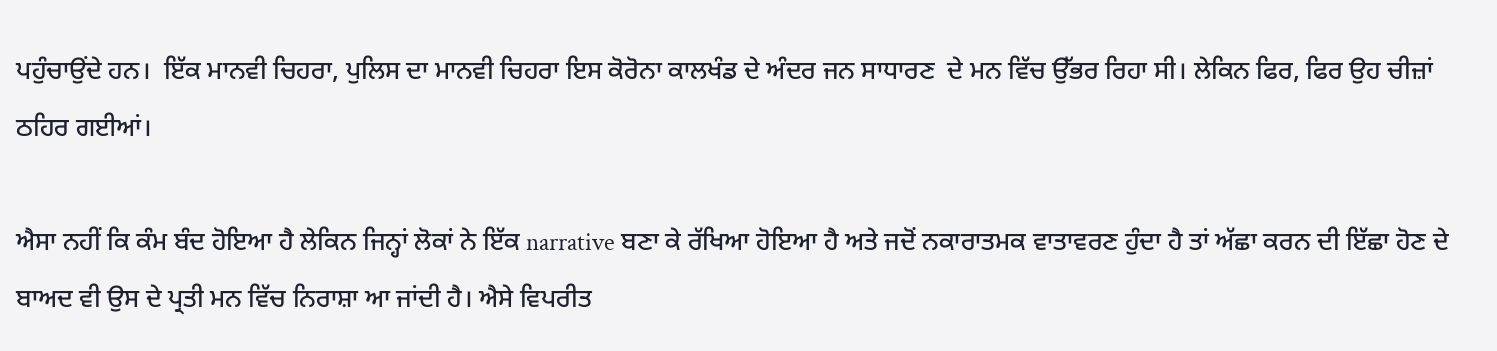ਪਹੁੰਚਾਉਂਦੇ ਹਨ।  ਇੱਕ ਮਾਨਵੀ ਚਿਹਰਾ, ਪੁਲਿਸ ਦਾ ਮਾਨਵੀ ਚਿਹਰਾ ਇਸ ਕੋਰੋਨਾ ਕਾਲਖੰਡ ਦੇ ਅੰਦਰ ਜਨ ਸਾਧਾਰਣ  ਦੇ ਮਨ ਵਿੱਚ ਉੱਭਰ ਰਿਹਾ ਸੀ। ਲੇਕਿਨ ਫਿਰ, ਫਿਰ ਉਹ ਚੀਜ਼ਾਂ ਠਹਿਰ ਗਈਆਂ।

ਐਸਾ ਨਹੀਂ ਕਿ ਕੰਮ ਬੰਦ ਹੋਇਆ ਹੈ ਲੇਕਿਨ ਜਿਨ੍ਹਾਂ ਲੋਕਾਂ ਨੇ ਇੱਕ narrative ਬਣਾ ਕੇ ਰੱਖਿਆ ਹੋਇਆ ਹੈ ਅਤੇ ਜਦੋਂ ਨਕਾਰਾਤਮਕ ਵਾਤਾਵਰਣ ਹੁੰਦਾ ਹੈ ਤਾਂ ਅੱਛਾ ਕਰਨ ਦੀ ਇੱਛਾ ਹੋਣ ਦੇ ਬਾਅਦ ਵੀ ਉਸ ਦੇ ਪ੍ਰਤੀ ਮਨ ਵਿੱਚ ਨਿਰਾਸ਼ਾ ਆ ਜਾਂਦੀ ਹੈ। ਐਸੇ ਵਿਪਰੀਤ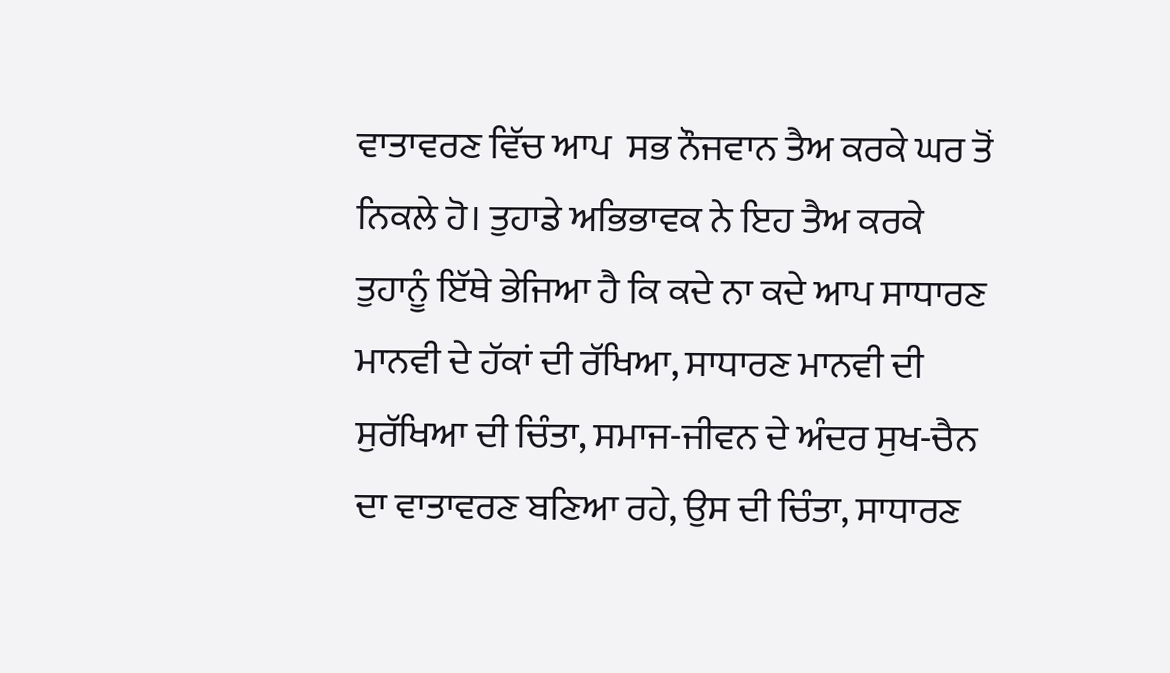ਵਾਤਾਵਰਣ ਵਿੱਚ ਆਪ  ਸਭ ਨੌਜਵਾਨ ਤੈਅ ਕਰਕੇ ਘਰ ਤੋਂ ਨਿਕਲੇ ਹੋ। ਤੁਹਾਡੇ ਅਭਿਭਾਵਕ ਨੇ ਇਹ ਤੈਅ ਕਰਕੇ ਤੁਹਾਨੂੰ ਇੱਥੇ ਭੇਜਿਆ ਹੈ ਕਿ ਕਦੇ ਨਾ ਕਦੇ ਆਪ ਸਾਧਾਰਣ ਮਾਨਵੀ ਦੇ ਹੱਕਾਂ ਦੀ ਰੱਖਿਆ, ਸਾਧਾਰਣ ਮਾਨਵੀ ਦੀ ਸੁਰੱਖਿਆ ਦੀ ਚਿੰਤਾ, ਸਮਾਜ-ਜੀਵਨ ਦੇ ਅੰਦਰ ਸੁਖ-ਚੈਨ ਦਾ ਵਾਤਾਵਰਣ ਬਣਿਆ ਰਹੇ, ਉਸ ਦੀ ਚਿੰਤਾ, ਸਾਧਾਰਣ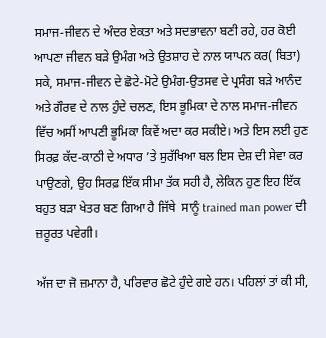ਸਮਾਜ-ਜੀਵਨ ਦੇ ਅੰਦਰ ਏਕਤਾ ਅਤੇ ਸਦਭਾਵਨਾ ਬਣੀ ਰਹੇ, ਹਰ ਕੋਈ ਆਪਣਾ ਜੀਵਨ ਬੜੇ ਉਮੰਗ ਅਤੇ ਉਤ‍ਸ਼ਾਹ ਦੇ ਨਾਲ ਯਾਪਨ ਕਰ( ਬਿਤਾ) ਸਕੇ, ਸਮਾਜ-ਜੀਵਨ ਦੇ ਛੋਟੇ-ਮੋਟੇ ਉਮੰਗ-ਉਤਸਵ ਦੇ ਪ੍ਰਸੰਗ ਬੜੇ ਆਨੰਦ ਅਤੇ ਗੌਰਵ ਦੇ ਨਾਲ ਹੁੰਦੇ ਚਲਣ, ਇਸ ਭੂਮਿਕਾ ਦੇ ਨਾਲ ਸਮਾਜ-ਜੀਵਨ ਵਿੱਚ ਅਸੀਂ ਆਪਣੀ ਭੂਮਿਕਾ ਕਿਵੇਂ ਅਦਾ ਕਰ ਸਕੀਏ। ਅਤੇ ਇਸ ਲਈ ਹੁਣ ਸਿਰਫ਼ ਕੱਦ-ਕਾਠੀ ਦੇ ਅਧਾਰ ’ਤੇ ਸੁਰੱਖਿਆ ਬਲ ਇਸ ਦੇਸ਼ ਦੀ ਸੇਵਾ ਕਰ ਪਾਉਣਗੇ, ਉਹ ਸਿਰਫ਼ ਇੱਕ ਸੀਮਾ ਤੱਕ ਸਹੀ ਹੈ, ਲੇਕਿਨ ਹੁਣ ਇਹ ਇੱਕ ਬਹੁਤ ਬੜਾ ਖੇਤਰ ਬਣ ਗਿਆ ਹੈ ਜਿੱਥੇ  ਸਾਨੂੰ trained man power ਦੀ ਜ਼ਰੂਰਤ ਪਵੇਗੀ।

ਅੱਜ ਦਾ ਜੋ ਜ਼ਮਾਨਾ ਹੈ, ਪਰਿਵਾਰ ਛੋਟੇ ਹੁੰਦੇ ਗਏ ਹਨ। ਪਹਿਲਾਂ ਤਾਂ ਕੀ ਸੀ,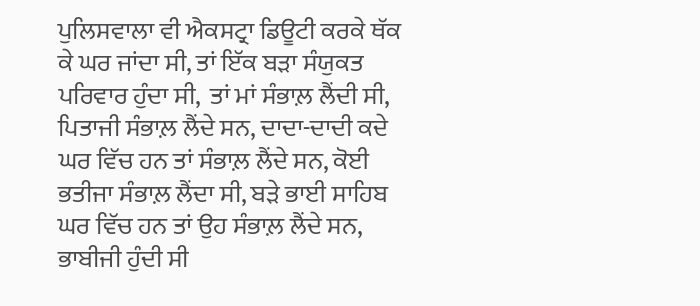ਪੁਲਿਸਵਾਲਾ ਵੀ ਐਕਸਟ੍ਰਾ ਡਿਊਟੀ ਕਰਕੇ ਥੱਕ ਕੇ ਘਰ ਜਾਂਦਾ ਸੀ, ਤਾਂ ਇੱਕ ਬੜਾ ਸੰਯੁਕਤ ਪਰਿਵਾਰ ਹੁੰਦਾ ਸੀ,  ਤਾਂ ਮਾਂ ਸੰਭਾਲ਼ ਲੈਂਦੀ ਸੀ, ਪਿਤਾਜੀ ਸੰਭਾਲ਼ ਲੈਂਦੇ ਸਨ, ਦਾਦਾ-ਦਾਦੀ ਕਦੇ ਘਰ ਵਿੱਚ ਹਨ ਤਾਂ ਸੰਭਾਲ਼ ਲੈਂਦੇ ਸਨ, ਕੋਈ ਭਤੀਜਾ ਸੰਭਾਲ਼ ਲੈਂਦਾ ਸੀ, ਬੜੇ ਭਾਈ ਸਾਹਿਬ ਘਰ ਵਿੱਚ ਹਨ ਤਾਂ ਉਹ ਸੰਭਾਲ਼ ਲੈਂਦੇ ਸਨ, ਭਾਬੀਜੀ ਹੁੰਦੀ ਸੀ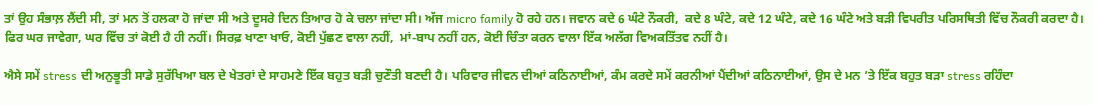ਤਾਂ ਉਹ ਸੰਭਾਲ਼ ਲੈਂਦੀ ਸੀ, ਤਾਂ ਮਨ ਤੋਂ ਹਲਕਾ ਹੋ ਜਾਂਦਾ ਸੀ ਅਤੇ ਦੂਸਰੇ ਦਿਨ ਤਿਆਰ ਹੋ ਕੇ ਚਲਾ ਜਾਂਦਾ ਸੀ। ਅੱਜ micro family ਹੋ ਰਹੇ ਹਨ। ਜਵਾਨ ਕਦੇ 6 ਘੰਟੇ ਨੌਕਰੀ,  ਕਦੇ 8 ਘੰਟੇ, ਕਦੇ 12 ਘੰਟੇ, ਕਦੇ 16 ਘੰਟੇ ਅਤੇ ਬੜੀ ਵਿਪਰੀਤ ਪਰਿਸਥਿਤੀ ਵਿੱਚ ਨੌਕਰੀ ਕਰਦਾ ਹੈ।  ਫਿਰ ਘਰ ਜਾਵੇਗਾ, ਘਰ ਵਿੱਚ ਤਾਂ ਕੋਈ ਹੈ ਹੀ ਨਹੀਂ। ਸਿਰਫ਼ ਖਾਣਾ ਖਾਓ, ਕੋਈ ਪੁੱਛਣ ਵਾਲਾ ਨਹੀਂ,  ਮਾਂ-ਬਾਪ ਨਹੀਂ ਹਨ, ਕੋਈ ਚਿੰਤਾ ਕਰਨ ਵਾਲਾ ਇੱਕ ਅਲੱਗ ਵਿਅਕਤਿੱਤਵ ਨਹੀਂ ਹੈ।

ਐਸੇ ਸਮੇਂ stress ਦੀ ਅਨੁਭੂਤੀ ਸਾਡੇ ਸੁਰੱਖਿਆ ਬਲ ਦੇ ਖੇਤਰਾਂ ਦੇ ਸਾਹਮਣੇ ਇੱਕ ਬਹੁਤ ਬੜੀ ਚੁਣੌਤੀ ਬਣਦੀ ਹੈ। ਪਰਿਵਾਰ ਜੀਵਨ ਦੀਆਂ ਕਠਿਨਾਈਆਂ, ਕੰਮ ਕਰਦੇ ਸਮੇਂ ਕਰਨੀਆਂ ਪੈਂਦੀਆਂ ਕਠਿਨਾਈਆਂ, ਉਸ ਦੇ ਮਨ ’ਤੇ ਇੱਕ ਬਹੁਤ ਬੜਾ stress ਰਹਿੰਦਾ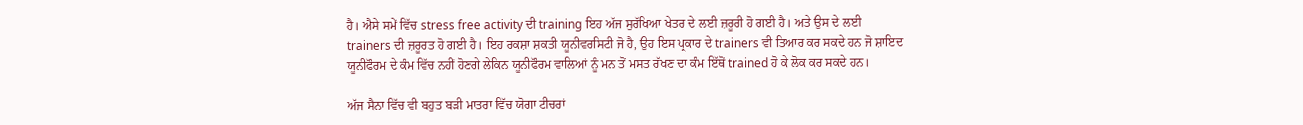ਹੈ। ਐਸੇ ਸਮੇਂ ਵਿੱਚ stress free activity ਦੀ training ਇਹ ਅੱਜ ਸੁਰੱਖਿਆ ਖੇਤਰ ਦੇ ਲਈ ਜ਼ਰੂਰੀ ਹੋ ਗਈ ਹੈ। ਅਤੇ ਉਸ ਦੇ ਲਈ trainers ਦੀ ਜ਼ਰੂਰਤ ਹੋ ਗਈ ਹੈ। ਇਹ ਰਕਸ਼ਾ ਸ਼ਕਤੀ ਯੂਨੀਵਰਸਿਟੀ ਜੋ ਹੈ, ਉਹ ਇਸ ਪ੍ਰਕਾਰ ਦੇ trainers ਵੀ ਤਿਆਰ ਕਰ ਸਕਦੇ ਹਨ ਜੋ ਸ਼ਾਇਦ ਯੂਨੀਫੌਰਮ ਦੇ ਕੰਮ ਵਿੱਚ ਨਹੀਂ ਹੋਣਗੇ ਲੇਕਿਨ ਯੂਨੀਫੌਰਮ ਵਾਲਿਆਂ ਨੂੰ ਮਨ ਤੋਂ ਮਸਤ ਰੱਖਣ ਦਾ ਕੰਮ ਇੱਥੋਂ trained ਹੋ ਕੇ ਲੋਕ ਕਰ ਸਕਦੇ ਹਨ।

ਅੱਜ ਸੈਨਾ ਵਿੱਚ ਵੀ ਬਹੁਤ ਬੜੀ ਮਾਤਰਾ ਵਿੱਚ ਯੋਗਾ ਟੀਚਰਾਂ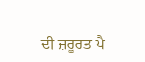ਦੀ ਜ਼ਰੂਰਤ ਪੈ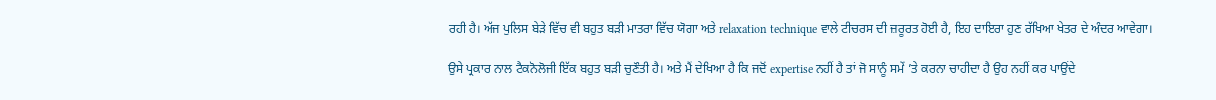ਰਹੀ ਹੈ। ਅੱਜ ਪੁਲਿਸ ਬੇੜੇ ਵਿੱਚ ਵੀ ਬਹੁਤ ਬੜੀ ਮਾਤਰਾ ਵਿੱਚ ਯੋਗਾ ਅਤੇ relaxation technique ਵਾਲੇ ਟੀਚਰਸ ਦੀ ਜ਼ਰੂਰਤ ਹੋਈ ਹੈ, ਇਹ ਦਾਇਰਾ ਹੁਣ ਰੱਖਿਆ ਖੇਤਰ ਦੇ ਅੰਦਰ ਆਵੇਗਾ।

ਉਸੇ ਪ੍ਰਕਾਰ ਨਾਲ ਟੈਕਨੋਲੋਜੀ ਇੱਕ ਬਹੁਤ ਬੜੀ ਚੁਣੌਤੀ ਹੈ। ਅਤੇ ਮੈਂ ਦੇਖਿਆ ਹੈ ਕਿ ਜਦੋਂ expertise ਨਹੀਂ ਹੈ ਤਾਂ ਜੋ ਸਾਨੂੰ ਸਮੇਂ ’ਤੇ ਕਰਨਾ ਚਾਹੀਦਾ ਹੈ ਉਹ ਨਹੀਂ ਕਰ ਪਾਉਂਦੇ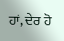ਹਾਂ, ਦੇਰ ਹੋ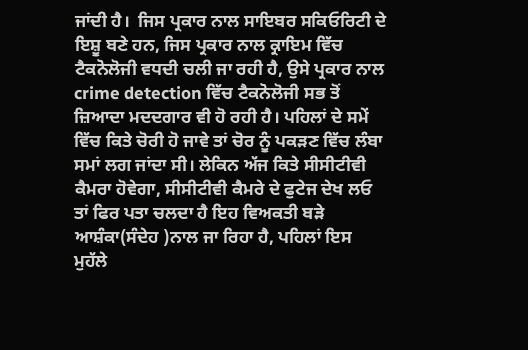ਜਾਂਦੀ ਹੈ।  ਜਿਸ ਪ੍ਰਕਾਰ ਨਾਲ ਸਾਇਬਰ ਸਕਿਓਰਿਟੀ ਦੇ ਇਸ਼ੂ ਬਣੇ ਹਨ, ਜਿਸ ਪ੍ਰਕਾਰ ਨਾਲ ਕ੍ਰਾਇਮ ਵਿੱਚ ਟੈਕਨੋਲੋਜੀ ਵਧਦੀ ਚਲੀ ਜਾ ਰਹੀ ਹੈ, ਉਸੇ ਪ੍ਰਕਾਰ ਨਾਲ crime detection ਵਿੱਚ ਟੈਕਨੋਲੋਜੀ ਸਭ ਤੋਂ ਜ਼ਿਆਦਾ ਮਦਦਗਾਰ ਵੀ ਹੋ ਰਹੀ ਹੈ। ਪਹਿਲਾਂ ਦੇ ਸਮੇਂ ਵਿੱਚ ਕਿਤੇ ਚੋਰੀ ਹੋ ਜਾਵੇ ਤਾਂ ਚੋਰ ਨੂੰ ਪਕੜਣ ਵਿੱਚ ਲੰਬਾ ਸਮਾਂ ਲਗ ਜਾਂਦਾ ਸੀ। ਲੇਕਿਨ ਅੱਜ ਕਿਤੇ ਸੀਸੀਟੀਵੀ ਕੈਮਰਾ ਹੋਵੇਗਾ, ਸੀਸੀਟੀਵੀ ਕੈਮਰੇ ਦੇ ਫੁਟੇਜ ਦੇਖ ਲਓ ਤਾਂ ਫਿਰ ਪਤਾ ਚਲਦਾ ਹੈ ਇਹ ਵਿਅਕਤੀ ਬੜੇ ਆਸ਼ੰਕਾ(ਸੰਦੇਹ )ਨਾਲ ਜਾ ਰਿਹਾ ਹੈ, ਪਹਿਲਾਂ ਇਸ ਮੁਹੱਲੇ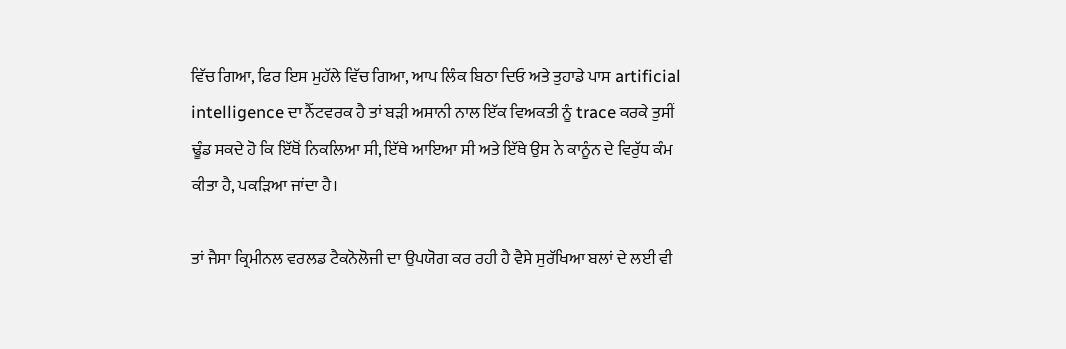ਵਿੱਚ ਗਿਆ, ਫਿਰ ਇਸ ਮੁਹੱਲੇ ਵਿੱਚ ਗਿਆ, ਆਪ ਲਿੰਕ ਬਿਠਾ ਦਿਓ ਅਤੇ ਤੁਹਾਡੇ ਪਾਸ artificial intelligence ਦਾ ਨੈੱਟਵਰਕ ਹੈ ਤਾਂ ਬੜੀ ਅਸਾਨੀ ਨਾਲ ਇੱਕ ਵਿਅਕਤੀ ਨੂੰ trace ਕਰਕੇ ਤੁਸੀਂ ਢੂੰਡ ਸਕਦੇ ਹੋ ਕਿ ਇੱਥੋਂ ਨਿਕਲਿਆ ਸੀ, ਇੱਥੇ ਆਇਆ ਸੀ ਅਤੇ ਇੱਥੇ ਉਸ ਨੇ ਕਾਨੂੰਨ ਦੇ ਵਿਰੁੱਧ ਕੰਮ ਕੀਤਾ ਹੈ, ਪਕੜਿਆ ਜਾਂਦਾ ਹੈ।

ਤਾਂ ਜੈਸਾ ਕ੍ਰਿਮੀਨਲ ਵਰਲਡ ਟੈਕਨੋਲੋਜੀ ਦਾ ਉਪਯੋਗ ਕਰ ਰਹੀ ਹੈ ਵੈਸੇ ਸੁਰੱਖਿਆ ਬਲਾਂ ਦੇ ਲਈ ਵੀ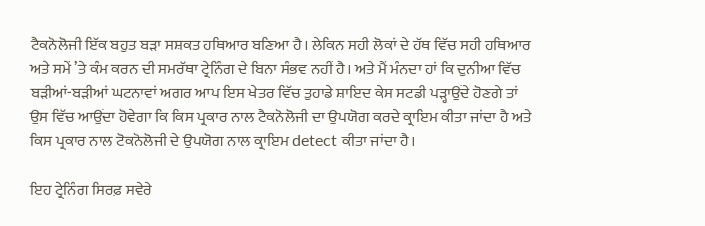ਟੈਕਨੋਲੋਜੀ ਇੱਕ ਬਹੁਤ ਬੜਾ ਸਸ਼ਕਤ ਹਥਿਆਰ ਬਣਿਆ ਹੈ। ਲੇਕਿਨ ਸਹੀ ਲੋਕਾਂ ਦੇ ਹੱਥ ਵਿੱਚ ਸਹੀ ਹਥਿਆਰ ਅਤੇ ਸਮੇਂ ’ਤੇ ਕੰਮ ਕਰਨ ਦੀ ਸਮਰੱਥਾ ਟ੍ਰੇਨਿੰਗ ਦੇ ਬਿਨਾ ਸੰਭਵ ਨਹੀਂ ਹੈ। ਅਤੇ ਮੈਂ ਮੰਨਦਾ ਹਾਂ ਕਿ ਦੁਨੀਆ ਵਿੱਚ ਬੜੀਆਂ-ਬੜੀਆਂ ਘਟਨਾਵਾਂ ਅਗਰ ਆਪ ਇਸ ਖੇਤਰ ਵਿੱਚ ਤੁਹਾਡੇ ਸ਼ਾਇਦ ਕੇਸ ਸਟਡੀ ਪੜ੍ਹਾਉਂਦੇ ਹੋਣਗੇ ਤਾਂ ਉਸ ਵਿੱਚ ਆਉਂਦਾ ਹੋਵੇਗਾ ਕਿ ਕਿਸ ਪ੍ਰਕਾਰ ਨਾਲ ਟੈਕਨੋਲੋਜੀ ਦਾ ਉਪਯੋਗ ਕਰਦੇ ਕ੍ਰਾਇਮ ਕੀਤਾ ਜਾਂਦਾ ਹੈ ਅਤੇ ਕਿਸ ਪ੍ਰਕਾਰ ਨਾਲ ਟੋਕਨੋਲੋਜੀ ਦੇ ਉਪਯੋਗ ਨਾਲ ਕ੍ਰਾਇਮ detect ਕੀਤਾ ਜਾਂਦਾ ਹੈ।

ਇਹ ਟ੍ਰੇਨਿੰਗ ਸਿਰਫ਼ ਸਵੇਰੇ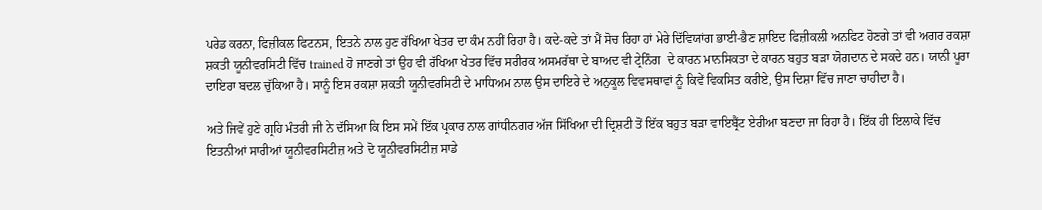ਪਰੇਡ ਕਰਨਾ, ਫਿਜ਼ੀਕਲ ਫਿਟਨਸ, ਇਤਨੇ ਨਾਲ ਹੁਣ ਰੱਖਿਆ ਖੇਤਰ ਦਾ ਕੰਮ ਨਹੀਂ ਰਿਹਾ ਹੈ। ਕਦੇ-ਕਦੇ ਤਾਂ ਮੈਂ ਸੋਚ ਰਿਹਾ ਹਾਂ ਮੇਰੇ ਦਿੱਵਿਯਾਂਗ ਭਾਈ-ਭੈਣ ਸ਼ਾਇਦ ਫਿਜ਼ੀਕਲੀ ਅਨਫਿਟ ਹੋਣਗੇ ਤਾਂ ਵੀ ਅਗਰ ਰਕਸ਼ਾ ਸ਼ਕਤੀ ਯੂਨੀਵਰਸਿਟੀ ਵਿੱਚ trained ਹੋ ਜਾਣਗੇ ਤਾਂ ਉਹ ਵੀ ਰੱਖਿਆ ਖੇਤਰ ਵਿੱਚ ਸਰੀਰਕ ਅਸਮਰੱਥਾ ਦੇ ਬਾਅਦ ਵੀ ਟ੍ਰੇਨਿੰਗ  ਦੇ ਕਾਰਨ ਮਾਨਸਿਕਤਾ ਦੇ ਕਾਰਨ ਬਹੁਤ ਬੜਾ ਯੋਗਦਾਨ ਦੇ ਸਕਦੇ ਹਨ। ਯਾਨੀ ਪੂਰਾ ਦਾਇਰਾ ਬਦਲ ਚੁੱਕਿਆ ਹੈ। ਸਾਨੂੰ ਇਸ ਰਕਸ਼ਾ ਸ਼ਕਤੀ ਯੂਨੀਵਰਸਿਟੀ ਦੇ ਮਾਧਿਅਮ ਨਾਲ ਉਸ ਦਾਇਰੇ ਦੇ ਅਨੁਕੂਲ ਵਿਵਸਥਾਵਾਂ ਨੂੰ ਕਿਵੇਂ ਵਿਕਸਿਤ ਕਰੀਏ, ਉਸ ਦਿਸ਼ਾ ਵਿੱਚ ਜਾਣਾ ਚਾਹੀਦਾ ਹੈ।

ਅਤੇ ਜਿਵੇਂ ਹੁਣੇ ਗ੍ਰਹਿ ਮੰਤਰੀ ਜੀ ਨੇ ਦੱਸਿਆ ਕਿ ਇਸ ਸਮੇਂ ਇੱਕ ਪ੍ਰਕਾਰ ਨਾਲ ਗਾਂਧੀਨਗਰ ਅੱਜ ਸਿੱਖਿਆ ਦੀ ਦ੍ਰਿਸ਼ਟੀ ਤੋਂ ਇੱਕ ਬਹੁਤ ਬੜਾ ਵਾਇਬ੍ਰੈਂਟ ਏਰੀਆ ਬਣਦਾ ਜਾ ਰਿਹਾ ਹੈ। ਇੱਕ ਹੀ ਇਲਾਕੇ ਵਿੱਚ ਇਤਨੀਆਂ ਸਾਰੀਆਂ ਯੂਨੀਵਰਸਿਟੀਜ਼ ਅਤੇ ਦੋ ਯੂਨੀਵਰਸਿਟੀਜ਼ ਸਾਡੇ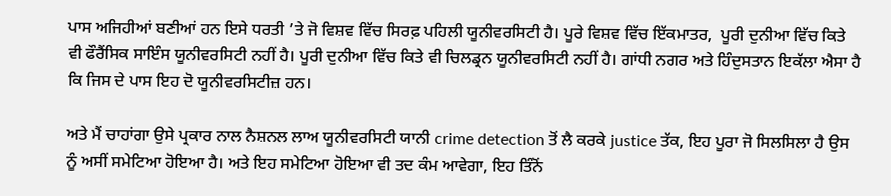ਪਾਸ ਅਜਿਹੀਆਂ ਬਣੀਆਂ ਹਨ ਇਸੇ ਧਰਤੀ ’ਤੇ ਜੋ ਵਿਸ਼ਵ ਵਿੱਚ ਸਿਰਫ਼ ਪਹਿਲੀ ਯੂਨੀਵਰਸਿਟੀ ਹੈ। ਪੂਰੇ ਵਿਸ਼ਵ ਵਿੱਚ ਇੱਕਮਾਤਰ,  ਪੂਰੀ ਦੁਨੀਆ ਵਿੱਚ ਕਿਤੇ  ਵੀ ਫੌਰੈਂਸਿਕ ਸਾਇੰਸ ਯੂਨੀਵਰਸਿਟੀ ਨਹੀਂ ਹੈ। ਪੂਰੀ ਦੁਨੀਆ ਵਿੱਚ ਕਿਤੇ ਵੀ ਚਿਲਡ੍ਰਨ ਯੂਨੀਵਰਸਿਟੀ ਨਹੀਂ ਹੈ। ਗਾਂਧੀ ਨਗਰ ਅਤੇ ਹਿੰਦੁਸਤਾਨ ਇਕੱਲਾ ਐਸਾ ਹੈ ਕਿ ਜਿਸ ਦੇ ਪਾਸ ਇਹ ਦੋ ਯੂਨੀਵਰਸਿਟੀਜ਼ ਹਨ।

ਅਤੇ ਮੈਂ ਚਾਹਾਂਗਾ ਉਸੇ ਪ੍ਰਕਾਰ ਨਾਲ ਨੈਸ਼ਨਲ ਲਾਅ ਯੂਨੀਵਰਸਿਟੀ ਯਾਨੀ crime detection ਤੋਂ ਲੈ ਕਰਕੇ justice ਤੱਕ, ਇਹ ਪੂਰਾ ਜੋ ਸਿਲਸਿਲਾ ਹੈ ਉਸ ਨੂੰ ਅਸੀਂ ਸਮੇਟਿਆ ਹੋਇਆ ਹੈ। ਅਤੇ ਇਹ ਸਮੇਟਿਆ ਹੋਇਆ ਵੀ ਤਦ ਕੰਮ ਆਵੇਗਾ, ਇਹ ਤਿੰਨੋਂ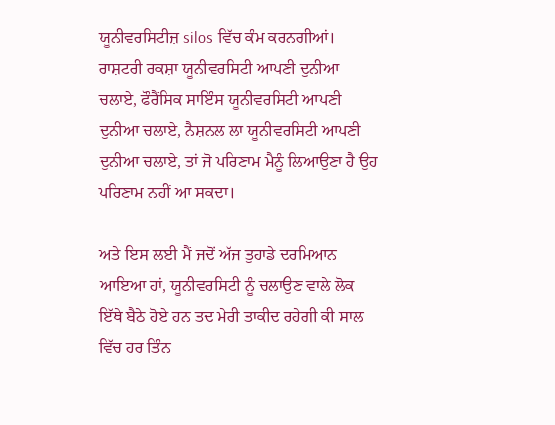ਯੂਨੀਵਰਸਿਟੀਜ਼ silos ਵਿੱਚ ਕੰਮ ਕਰਨਗੀਆਂ।  ਰਾਸ਼ਟਰੀ ਰਕਸ਼ਾ ਯੂਨੀਵਰਸਿਟੀ ਆਪਣੀ ਦੁਨੀਆ ਚਲਾਏ, ਫੌਰੈਂਸਿਕ ਸਾਇੰਸ ਯੂਨੀਵਰਸਿਟੀ ਆਪਣੀ ਦੁਨੀਆ ਚਲਾਏ, ਨੈਸ਼ਨਲ ਲਾ ਯੂਨੀਵਰਸਿਟੀ ਆਪਣੀ ਦੁਨੀਆ ਚਲਾਏ, ਤਾਂ ਜੋ ਪਰਿਣਾਮ ਮੈਨੂੰ ਲਿਆਉਣਾ ਹੈ ਉਹ ਪਰਿਣਾਮ ਨਹੀਂ ਆ ਸਕਦਾ।

ਅਤੇ ਇਸ ਲਈ ਮੈਂ ਜਦੋਂ ਅੱਜ ਤੁਹਾਡੇ ਦਰਮਿਆਨ ਆਇਆ ਹਾਂ, ਯੂਨੀਵਰਸਿਟੀ ਨੂੰ ਚਲਾਉਣ ਵਾਲੇ ਲੋਕ ਇੱਥੇ ਬੈਠੇ ਹੋਏ ਹਨ ਤਦ ਮੇਰੀ ਤਾਕੀਦ ਰਹੇਗੀ ਕੀ ਸਾਲ ਵਿੱਚ ਹਰ ਤਿੰਨ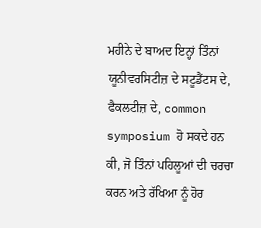ਮਹੀਨੇ ਦੇ ਬਾਅਦ ਇਨ੍ਹਾਂ ਤਿੰਨਾਂ ਯੂਨੀਵਰਸਿਟੀਜ਼ ਦੇ ਸਟੂਡੈਂਟਸ ਦੇ, ਫੈਕਲਟੀਜ਼ ਦੇ, common symposium ਹੋ ਸਕਦੇ ਹਨ ਕੀ, ਜੋ ਤਿੰਨਾਂ ਪਹਿਲੂਆਂ ਦੀ ਚਰਚਾ ਕਰਨ ਅਤੇ ਰੱਖਿਆ ਨੂੰ ਹੋਰ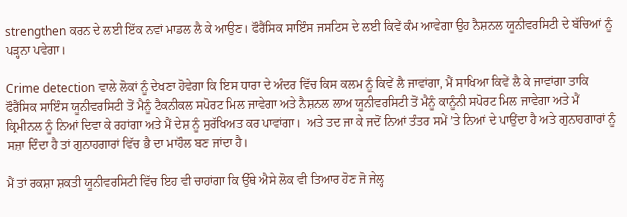strengthen ਕਰਨ ਦੇ ਲਈ ਇੱਕ ਨਵਾਂ ਮਾਡਲ ਲੈ ਕੇ ਆਉਣ। ਫੌਰੈਂਸਿਕ ਸਾਇੰਸ ਜਸਟਿਸ ਦੇ ਲਈ ਕਿਵੇਂ ਕੰਮ ਆਵੇਗਾ ਉਹ ਨੈਸ਼ਨਲ ਯੂਨੀਵਰਸਿਟੀ ਦੇ ਬੱਚਿਆਂ ਨੂੰ ਪੜ੍ਹਨਾ ਪਵੇਗਾ।

Crime detection ਵਾਲੇ ਲੋਕਾਂ ਨੂੰ ਦੇਖਣਾ ਹੋਵੇਗਾ ਕਿ ਇਸ ਧਾਰਾ ਦੇ ਅੰਦਰ ਵਿੱਚ ਕਿਸ ਕਲਮ ਨੂੰ ਕਿਵੇਂ ਲੈ ਜਾਵਾਂਗਾ, ਮੈਂ ਸਾਖਿਆ ਕਿਵੇਂ ਲੈ ਕੇ ਜਾਵਾਂਗਾ ਤਾਕਿ ਫੌਰੈਂਸਿਕ ਸਾਇੰਸ ਯੂਨੀਵਰਸਿਟੀ ਤੋਂ ਮੈਨੂੰ ਟੈਕਨੀਕਲ ਸਪੋਰਟ ਮਿਲ ਜਾਵੇਗਾ ਅਤੇ ਨੈਸ਼ਨਲ ਲਾਅ ਯੂਨੀਵਰਸਿਟੀ ਤੋਂ ਮੈਨੂੰ ਕਾਨੂੰਨੀ ਸਪੋਰਟ ਮਿਲ ਜਾਵੇਗਾ ਅਤੇ ਮੈਂ ਕ੍ਰਿਮੀਨਲ ਨੂੰ ਨਿਆਂ ਦਿਵਾ ਕੇ ਰਹਾਂਗਾ ਅਤੇ ਮੈਂ ਦੇਸ਼ ਨੂੰ ਸੁਰੱਖਿਅਤ ਕਰ ਪਾਵਾਂਗਾ।  ਅਤੇ ਤਦ ਜਾ ਕੇ ਜਦੋਂ ਨਿਆਂ ਤੰਤਰ ਸਮੇਂ ’ਤੇ ਨਿਆਂ ਦੇ ਪਾਉਂਦਾ ਹੈ ਅਤੇ ਗੁਨਾਹਗਾਰਾਂ ਨੂੰ ਸਜ਼ਾ ਦਿੰਦਾ ਹੈ ਤਾਂ ਗੁਨਾਹਗਾਰਾਂ ਵਿੱਚ ਭੈ ਦਾ ਮਾਹੌਲ ਬਣ ਜਾਂਦਾ ਹੈ।

ਮੈਂ ਤਾਂ ਰਕਸ਼ਾ ਸ਼ਕਤੀ ਯੂਨੀਵਰਸਿਟੀ ਵਿੱਚ ਇਹ ਵੀ ਚਾਹਾਂਗਾ ਕਿ ਉੱਥੇ ਐਸੇ ਲੋਕ ਵੀ ਤਿਆਰ ਹੋਣ ਜੋ ਜੇਲ੍ਹ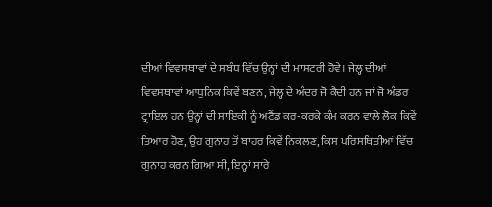ਦੀਆਂ ਵਿਵਸਥਾਵਾਂ ਦੇ ਸਬੰਧ ਵਿੱਚ ਉਨ੍ਹਾਂ ਦੀ ਮਾਸਟਰੀ ਹੋਵੇ। ਜੇਲ੍ਹ ਦੀਆਂ ਵਿਵਸਥਾਵਾਂ ਆਧੁਨਿਕ ਕਿਵੇਂ ਬਣਨ, ਜੇਲ੍ਹ ਦੇ ਅੰਦਰ ਜੋ ਕੈਦੀ ਹਨ ਜਾਂ ਜੋ ਅੰਡਰ ਟ੍ਰਾਇਲ ਹਨ ਉਨ੍ਹਾਂ ਦੀ ਸਾਇਕੀ ਨੂੰ ਅਟੈਂਡ ਕਰ-ਕਰਕੇ ਕੰਮ ਕਰਨ ਵਾਲੇ ਲੋਕ ਕਿਵੇਂ ਤਿਆਰ ਹੋਣ, ਉਹ ਗੁਨਾਹ ਤੋਂ ਬਾਹਰ ਕਿਵੇਂ ਨਿਕਲਣ, ਕਿਸ ਪਰਿਸਥਿਤੀਆਂ ਵਿੱਚ ਗੁਨਾਹ ਕਰਨ ਗਿਆ ਸੀ, ਇਨ੍ਹਾਂ ਸਾਰੇ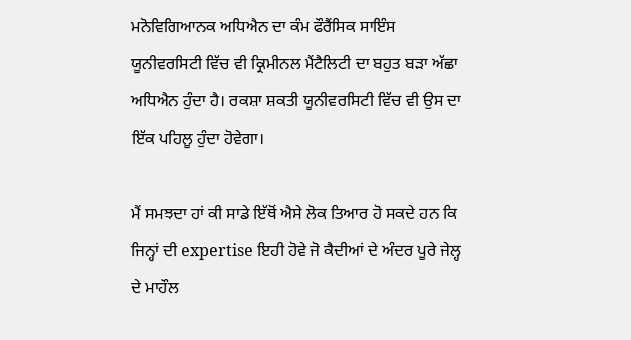ਮਨੋ‍ਵਿਗਿਆਨਕ ਅਧਿਐਨ ਦਾ ਕੰਮ ਫੌਰੈਂਸਿਕ ਸਾਇੰਸ ਯੂਨੀਵਰਸਿਟੀ ਵਿੱਚ ਵੀ ਕ੍ਰਿਮੀਨਲ ਮੈਂਟੈਲਿਟੀ ਦਾ ਬਹੁਤ ਬੜਾ ਅੱਛਾ ਅਧਿਐਨ ਹੁੰਦਾ ਹੈ। ਰਕਸ਼ਾ ਸ਼ਕਤੀ ਯੂਨੀਵਰਸਿਟੀ ਵਿੱਚ ਵੀ ਉਸ ਦਾ ਇੱਕ ਪਹਿਲੂ ਹੁੰਦਾ ਹੋਵੇਗਾ।

ਮੈਂ ਸਮਝਦਾ ਹਾਂ ਕੀ ਸਾਡੇ ਇੱਥੋਂ ਐਸੇ ਲੋਕ ਤਿਆਰ ਹੋ ਸਕਦੇ ਹਨ ਕਿ ਜਿਨ੍ਹਾਂ ਦੀ expertise ਇਹੀ ਹੋਵੇ ਜੋ ਕੈਦੀਆਂ ਦੇ ਅੰਦਰ ਪੂਰੇ ਜੇਲ੍ਹ ਦੇ ਮਾਹੌਲ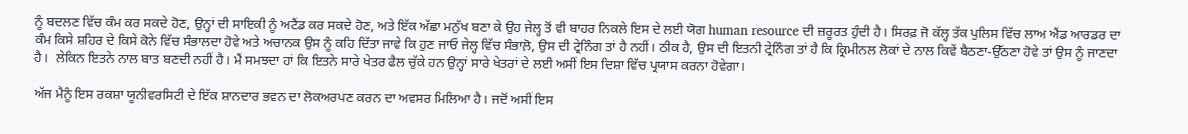ਨੂੰ ਬਦਲਣ ਵਿੱਚ ਕੰਮ ਕਰ ਸਕਦੇ ਹੋਣ, ਉਨ੍ਹਾਂ ਦੀ ਸਾਇਕੀ ਨੂੰ ਅਟੈਂਡ ਕਰ ਸਕਦੇ ਹੋਣ, ਅਤੇ ਇੱਕ ਅੱਛਾ ਮਨੁੱਖ ਬਣਾ ਕੇ ਉਹ ਜੇਲ੍ਹ ਤੋਂ ਵੀ ਬਾਹਰ ਨਿਕਲੇ ਇਸ ਦੇ ਲਈ ਯੋਗ human resource ਦੀ ਜ਼ਰੂਰਤ ਹੁੰਦੀ ਹੈ। ਸਿਰਫ਼ ਜੋ ਕੱਲ੍ਹ ਤੱਕ ਪੁਲਿਸ ਵਿੱਚ ਲਾਅ ਐਂਡ ਆਰਡਰ ਦਾ ਕੰਮ ਕਿਸੇ ਸ਼ਹਿਰ ਦੇ ਕਿਸੇ ਕੋਨੇ ਵਿੱਚ ਸੰਭਾਲਦਾ ਹੋਵੇ ਅਤੇ ਅਚਾਨਕ ਉਸ ਨੂੰ ਕਹਿ ਦਿੱਤਾ ਜਾਵੇ ਕਿ ਹੁਣ ਜਾਓ ਜੇਲ੍ਹ ਵਿੱਚ ਸੰਭਾਲ਼ੋ, ਉਸ ਦੀ ਟ੍ਰੇਨਿੰਗ ਤਾਂ ਹੈ ਨਹੀਂ। ਠੀਕ ਹੈ, ਉਸ ਦੀ ਇਤਨੀ ਟ੍ਰੇਨਿੰਗ ਤਾਂ ਹੈ ਕਿ ਕ੍ਰਿਮੀਨਲ ਲੋਕਾਂ ਦੇ ਨਾਲ ਕਿਵੇਂ ਬੈਠਣਾ-ਉੱਠਣਾ ਹੋਵੇ ਤਾਂ ਉਸ ਨੂੰ ਜਾਣਦਾ ਹੈ।  ਲੇਕਿਨ ਇਤਨੇ ਨਾਲ ਬਾਤ ਬਣਦੀ ਨਹੀਂ ਹੈ। ਮੈਂ ਸਮਝਦਾ ਹਾਂ ਕਿ ਇਤਨੇ ਸਾਰੇ ਖੇਤਰ ਫੈਲ ਚੁੱਕੇ ਹਨ ਉਨ੍ਹਾਂ ਸਾਰੇ ਖੇਤਰਾਂ ਦੇ ਲਈ ਅਸੀਂ ਇਸ ਦਿਸ਼ਾ ਵਿੱਚ ਪ੍ਰਯਾਸ ਕਰਨਾ ਹੋਵੇਗਾ।

ਅੱਜ ਮੈਨੂੰ ਇਸ ਰਕਸ਼ਾ ਯੂਨੀਵਰਸਿਟੀ ਦੇ ਇੱਕ ਸ਼ਾਨਦਾਰ ਭਵਨ ਦਾ ਲੋਕਅਰਪਣ ਕਰਨ ਦਾ ਅਵਸਰ ਮਿਲਿਆ ਹੈ। ਜਦੋਂ ਅਸੀਂ ਇਸ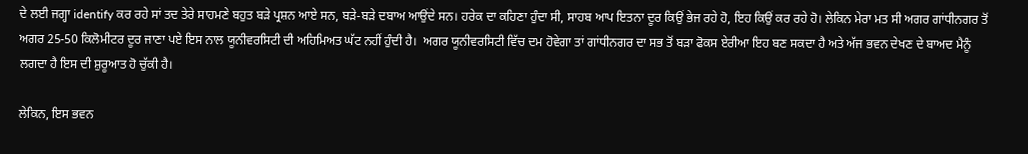ਦੇ ਲਈ ਜਗ੍ਹਾ identify ਕਰ ਰਹੇ ਸਾਂ ਤਦ ਤੇਰੇ ਸਾਹਮਣੇ ਬਹੁਤ ਬੜੇ ਪ੍ਰਸ਼ਨ ਆਏ ਸਨ, ਬੜੇ-ਬੜੇ ਦਬਾਅ ਆਉਂਦੇ ਸਨ। ਹਰੇਕ ਦਾ ਕਹਿਣਾ ਹੁੰਦਾ ਸੀ, ਸਾਹਬ ਆਪ ਇਤਨਾ ਦੂਰ ਕਿਉਂ ਭੇਜ ਰਹੇ ਹੋ, ਇਹ ਕਿਉਂ ਕਰ ਰਹੇ ਹੋ। ਲੇਕਿਨ ਮੇਰਾ ਮਤ ਸੀ ਅਗਰ ਗਾਂਧੀਨਗਰ ਤੋਂ ਅਗਰ 25-50 ਕਿਲੋਮੀਟਰ ਦੂਰ ਜਾਣਾ ਪਏ ਇਸ ਨਾਲ ਯੂਨੀਵਰਸਿਟੀ ਦੀ ਅਹਿਮਿਅਤ ਘੱਟ ਨਹੀਂ ਹੁੰਦੀ ਹੈ।  ਅਗਰ ਯੂਨੀਵਰਸਿਟੀ ਵਿੱਚ ਦਮ ਹੋਵੇਗਾ ਤਾਂ ਗਾਂਧੀਨਗਰ ਦਾ ਸਭ ਤੋਂ ਬੜਾ ਫੋਕਸ ਏਰੀਆ ਇਹ ਬਣ ਸਕਦਾ ਹੈ ਅਤੇ ਅੱਜ ਭਵਨ ਦੇਖਣ ਦੇ ਬਾਅਦ ਮੈਨੂੰ ਲਗਦਾ ਹੈ ਇਸ ਦੀ ਸ਼ੁਰੂਆਤ ਹੋ ਚੁੱਕੀ ਹੈ।

ਲੇਕਿਨ, ਇਸ ਭਵਨ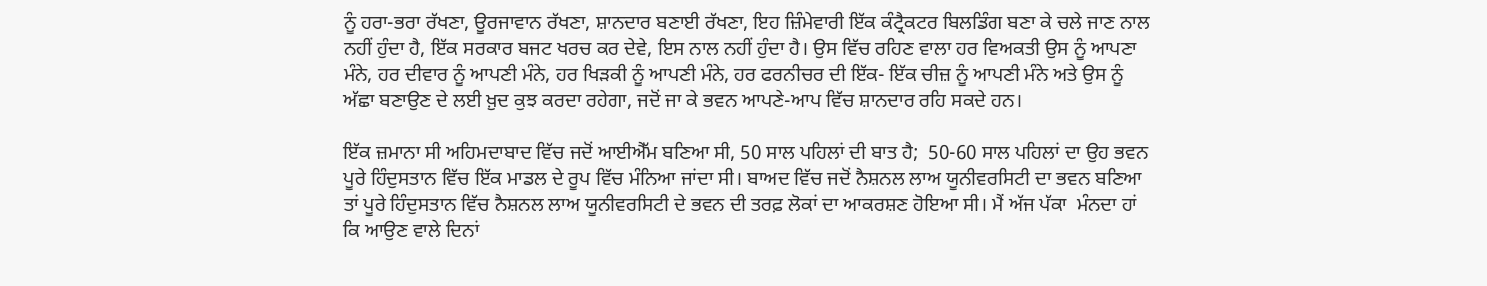ਨੂੰ ਹਰਾ-ਭਰਾ ਰੱਖਣਾ, ਊਰਜਾਵਾਨ ਰੱਖਣਾ, ਸ਼ਾਨਦਾਰ ਬਣਾਈ ਰੱਖਣਾ, ਇਹ ਜ਼ਿੰਮੇਵਾਰੀ ਇੱਕ ਕੰਟ੍ਰੈਕਟਰ ਬਿਲਡਿੰਗ ਬਣਾ ਕੇ ਚਲੇ ਜਾਣ ਨਾਲ ਨਹੀਂ ਹੁੰਦਾ ਹੈ, ਇੱਕ ਸਰਕਾਰ ਬਜਟ ਖਰਚ ਕਰ ਦੇਵੇ, ਇਸ ਨਾਲ ਨਹੀਂ ਹੁੰਦਾ ਹੈ। ਉਸ ਵਿੱਚ ਰਹਿਣ ਵਾਲਾ ਹਰ ਵਿਅਕਤੀ ਉਸ ਨੂੰ ਆਪਣਾ ਮੰਨੇ, ਹਰ ਦੀਵਾਰ ਨੂੰ ਆਪਣੀ ਮੰਨੇ, ਹਰ ਖਿੜਕੀ ਨੂੰ ਆਪਣੀ ਮੰਨੇ, ਹਰ ਫਰਨੀਚਰ ਦੀ ਇੱਕ- ਇੱਕ ਚੀਜ਼ ਨੂੰ ਆਪਣੀ ਮੰਨੇ ਅਤੇ ਉਸ ਨੂੰ ਅੱਛਾ ਬਣਾਉਣ ਦੇ ਲਈ ਖ਼ੁਦ ਕੁਝ ਕਰਦਾ ਰਹੇਗਾ, ਜਦੋਂ ਜਾ ਕੇ ਭਵਨ ਆਪਣੇ-ਆਪ ਵਿੱਚ ਸ਼ਾਨਦਾਰ ਰਹਿ ਸਕਦੇ ਹਨ।

ਇੱਕ ਜ਼ਮਾਨਾ ਸੀ ਅਹਿਮਦਾਬਾਦ ਵਿੱਚ ਜਦੋਂ ਆਈਐੱਮ ਬਣਿਆ ਸੀ, 50 ਸਾਲ ਪਹਿਲਾਂ ਦੀ ਬਾਤ ਹੈ;  50-60 ਸਾਲ ਪਹਿਲਾਂ ਦਾ ਉਹ ਭਵਨ ਪੂਰੇ ਹਿੰਦੁਸਤਾਨ ਵਿੱਚ ਇੱਕ ਮਾਡਲ ਦੇ ਰੂਪ ਵਿੱਚ ਮੰਨਿਆ ਜਾਂਦਾ ਸੀ। ਬਾਅਦ ਵਿੱਚ ਜਦੋਂ ਨੈਸ਼ਨਲ ਲਾਅ ਯੂਨੀਵਰਸਿਟੀ ਦਾ ਭਵਨ ਬਣਿਆ ਤਾਂ ਪੂਰੇ ਹਿੰਦੁਸਤਾਨ ਵਿੱਚ ਨੈਸ਼ਨਲ ਲਾਅ ਯੂਨੀਵਰਸਿਟੀ ਦੇ ਭਵਨ ਦੀ ਤਰਫ਼ ਲੋਕਾਂ ਦਾ ਆਕਰਸ਼ਣ ਹੋਇਆ ਸੀ। ਮੈਂ ਅੱਜ ਪੱਕਾ  ਮੰਨਦਾ ਹਾਂ ਕਿ ਆਉਣ ਵਾਲੇ ਦਿਨਾਂ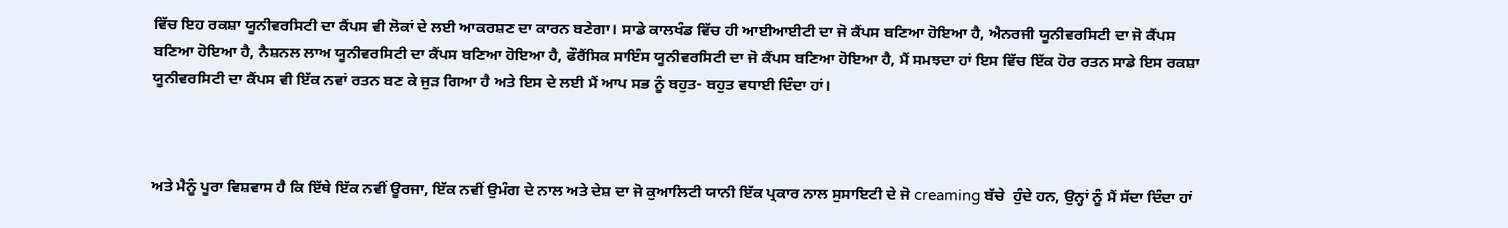ਵਿੱਚ ਇਹ ਰਕਸ਼ਾ ਯੂਨੀਵਰਸਿਟੀ ਦਾ ਕੈਂਪਸ ਵੀ ਲੋਕਾਂ ਦੇ ਲਈ ਆਕਰਸ਼ਣ ਦਾ ਕਾਰਨ ਬਣੇਗਾ। ਸਾਡੇ ਕਾਲਖੰਡ ਵਿੱਚ ਹੀ ਆਈਆਈਟੀ ਦਾ ਜੋ ਕੈਂਪਸ ਬਣਿਆ ਹੋਇਆ ਹੈ, ਐਨਰਜੀ ਯੂਨੀਵਰਸਿਟੀ ਦਾ ਜੋ ਕੈਂਪਸ ਬਣਿਆ ਹੋਇਆ ਹੈ, ਨੈਸ਼ਨਲ ਲਾਅ ਯੂਨੀਵਰਸਿਟੀ ਦਾ ਕੈਂਪਸ ਬਣਿਆ ਹੋਇਆ ਹੈ, ਫੌਰੈਂਸਿਕ ਸਾਇੰਸ ਯੂਨੀਵਰਸਿਟੀ ਦਾ ਜੋ ਕੈਂਪਸ ਬਣਿਆ ਹੋਇਆ ਹੈ, ਮੈਂ ਸਮਝਦਾ ਹਾਂ ਇਸ ਵਿੱਚ ਇੱਕ ਹੋਰ ਰਤਨ ਸਾਡੇ ਇਸ ਰਕਸ਼ਾ ਯੂਨੀਵਰਸਿਟੀ ਦਾ ਕੈਂਪਸ ਵੀ ਇੱਕ ਨਵਾਂ ਰਤਨ ਬਣ ਕੇ ਜੁੜ ਗਿਆ ਹੈ ਅਤੇ ਇਸ ਦੇ ਲਈ ਮੈਂ ਆਪ ਸਭ ਨੂੰ ਬਹੁਤ- ਬਹੁਤ ਵਧਾਈ ਦਿੰਦਾ ਹਾਂ।



ਅਤੇ ਮੈਨੂੰ ਪੂਰਾ ਵਿਸ਼ਵਾਸ ਹੈ ਕਿ ਇੱਥੇ ਇੱਕ ਨਵੀਂ ਊਰਜਾ, ਇੱਕ ਨਵੀਂ ਉਮੰਗ ਦੇ ਨਾਲ ਅਤੇ ਦੇਸ਼ ਦਾ ਜੋ ਕੁਆਲਿਟੀ ਯਾਨੀ ਇੱਕ ਪ੍ਰਕਾਰ ਨਾਲ ਸੁਸਾਇਟੀ ਦੇ ਜੋ creaming ਬੱਚੇ  ਹੁੰਦੇ ਹਨ, ਉਨ੍ਹਾਂ ਨੂੰ ਮੈਂ ਸੱਦਾ ਦਿੰਦਾ ਹਾਂ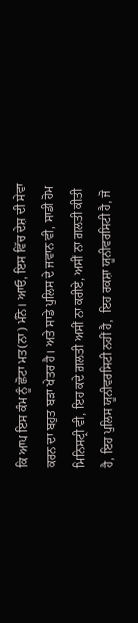ਕਿ ਆਪ ਇਸ ਕੰਮ ਨੂੰ ਛੋਟਾ ਮਤ(ਨਾ) ਮੰਨੋ। ਆਓ, ਇਸ ਵਿੱਚ ਦੇਸ਼ ਦੀ ਸੇਵਾ ਕਰਨ ਦਾ ਬਹੁਤ ਬੜਾ ਖੇਤਰ ਹੈ। ਅਤੇ ਸਾਡੇ ਪੁਲਿਸ ਦੇ ਜਵਾਨ ਵੀ, ਸਾਡੀ ਹੋਮ ਮਿਨਿਸਟ੍ਰੀ ਵੀ, ਇਹ ਕਦੇ ਗ਼ਲਤੀ ਅਸੀਂ ਨਾ ਕਰੀਏ, ਅਸੀਂ ਨਾ ਗ਼ਲਤੀ ਕੀਤੀ ਹੈ, ਇਹ ਪੁਲਿਸ ਯੂਨੀਵਰਸਿਟੀ ਨਹੀਂ ਹੈ,  ਇਹ ਰਕਸ਼ਾ ਯੂਨੀਵਰਸਿਟੀ ਹੈ, ਜੋ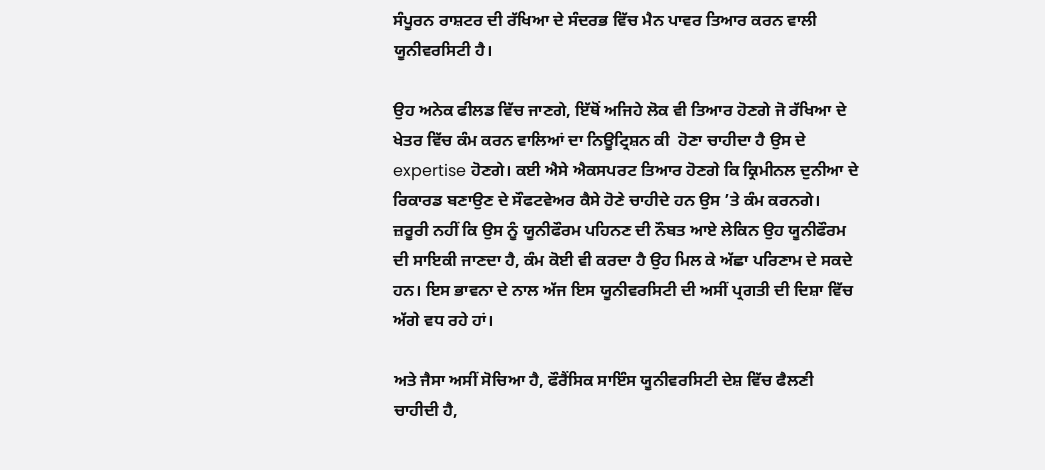ਸੰਪੂਰਨ ਰਾਸ਼ਟਰ ਦੀ ਰੱਖਿਆ ਦੇ ਸੰਦਰਭ ਵਿੱਚ ਮੈਨ ਪਾਵਰ ਤਿਆਰ ਕਰਨ ਵਾਲੀ ਯੂਨੀਵਰਸਿਟੀ ਹੈ।

ਉਹ ਅਨੇਕ ਫੀਲਡ ਵਿੱਚ ਜਾਣਗੇ, ਇੱਥੋਂ ਅਜਿਹੇ ਲੋਕ ਵੀ ਤਿਆਰ ਹੋਣਗੇ ਜੋ ਰੱਖਿਆ ਦੇ ਖੇਤਰ ਵਿੱਚ ਕੰਮ ਕਰਨ ਵਾਲਿਆਂ ਦਾ ਨਿਊਟ੍ਰਿਸ਼ਨ ਕੀ  ਹੋਣਾ ਚਾਹੀਦਾ ਹੈ ਉਸ ਦੇ expertise ਹੋਣਗੇ। ਕਈ ਐਸੇ ਐਕਸਪਰਟ ਤਿਆਰ ਹੋਣਗੇ ਕਿ ਕ੍ਰਿਮੀਨਲ ਦੁਨੀਆ ਦੇ ਰਿਕਾਰਡ ਬਣਾਉਣ ਦੇ ਸੌਫਟਵੇਅਰ ਕੈਸੇ ਹੋਣੇ ਚਾਹੀਦੇ ਹਨ ਉਸ ’ਤੇ ਕੰਮ ਕਰਨਗੇ। ਜ਼ਰੂਰੀ ਨਹੀਂ ਕਿ ਉਸ ਨੂੰ ਯੂਨੀਫੌਰਮ ਪਹਿਨਣ ਦੀ ਨੌਬਤ ਆਏ ਲੇਕਿਨ ਉਹ ਯੂਨੀਫੌਰਮ ਦੀ ਸਾਇਕੀ ਜਾਣਦਾ ਹੈ, ਕੰਮ ਕੋਈ ਵੀ ਕਰਦਾ ਹੈ ਉਹ ਮਿਲ ਕੇ ਅੱਛਾ ਪਰਿਣਾਮ ਦੇ ਸਕਦੇ ਹਨ। ਇਸ ਭਾਵਨਾ ਦੇ ਨਾਲ ਅੱਜ ਇਸ ਯੂਨੀਵਰਸਿਟੀ ਦੀ ਅਸੀਂ ਪ੍ਰਗਤੀ ਦੀ ਦਿਸ਼ਾ ਵਿੱਚ ਅੱਗੇ ਵਧ ਰਹੇ ਹਾਂ।

ਅਤੇ ਜੈਸਾ ਅਸੀਂ ਸੋਚਿਆ ਹੈ, ਫੌਰੈਂਸਿਕ ਸਾਇੰਸ ਯੂਨੀਵਰਸਿਟੀ ਦੇਸ਼ ਵਿੱਚ ਫੈਲਣੀ ਚਾਹੀਦੀ ਹੈ,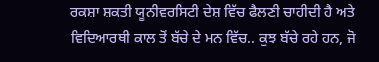ਰਕਸ਼ਾ ਸ਼ਕਤੀ ਯੂਨੀਵਰਸਿਟੀ ਦੇਸ਼ ਵਿੱਚ ਫੈਲਣੀ ਚਾਹੀਦੀ ਹੈ ਅਤੇ ਵਿਦਿਆਰਥੀ ਕਾਲ ਤੋਂ ਬੱਚੇ ਦੇ ਮਨ ਵਿੱਚ.. ਕੁਝ ਬੱਚੇ ਰਹੇ ਹਨ, ਜੋ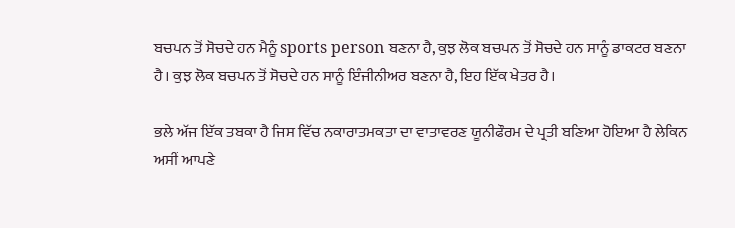ਬਚਪਨ ਤੋਂ ਸੋਚਦੇ ਹਨ ਮੈਨੂੰ sports person ਬਣਨਾ ਹੈ, ਕੁਝ ਲੋਕ ਬਚਪਨ ਤੋਂ ਸੋਚਦੇ ਹਨ ਸਾਨੂੰ ਡਾਕਟਰ ਬਣਨਾ ਹੈ। ਕੁਝ ਲੋਕ ਬਚਪਨ ਤੋਂ ਸੋਚਦੇ ਹਨ ਸਾਨੂੰ ਇੰਜੀਨੀਅਰ ਬਣਨਾ ਹੈ, ਇਹ ਇੱਕ ਖੇਤਰ ਹੈ।

ਭਲੇ ਅੱਜ ਇੱਕ ਤਬਕਾ ਹੈ ਜਿਸ ਵਿੱਚ ਨਕਾਰਾਤਮਕਤਾ ਦਾ ਵਾਤਾਵਰਣ ਯੂਨੀਫੌਰਮ ਦੇ ਪ੍ਰਤੀ ਬਣਿਆ ਹੋਇਆ ਹੈ ਲੇਕਿਨ ਅਸੀਂ ਆਪਣੇ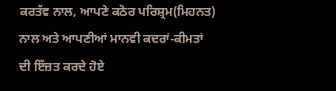ਕਰਤੱਵ ਨਾਲ, ਆਪਣੇ ਕਠੋਰ ਪਰਿਸ਼੍ਰਮ(ਮਿਹਨਤ) ਨਾਲ ਅਤੇ ਆਪਣੀਆਂ ਮਾਨਵੀ ਕਦਰਾਂ-ਕੀਮਤਾਂ ਦੀ ਇੱਜ਼ਤ ਕਰਦੇ ਹੋਏ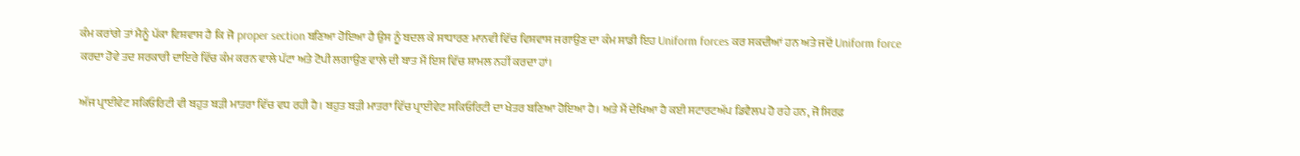ਕੰਮ ਕਰਾਂਗੇ ਤਾਂ ਮੈਨੂੰ ਪੱਕਾ ਵਿਸ਼ਵਾਸ ਹੈ ਕਿ ਜੋ proper section ਬਣਿਆ ਹੋਇਆ ਹੈ ਉਸ ਨੂੰ ਬਦਲ ਕੇ ਸਾਧਾਰਣ ਮਾਨਵੀ ਵਿੱਚ ਵਿਸ਼ਵਾਸ ਜਗਾਉਣ ਦਾ ਕੰਮ ਸਾਡੀ ਇਹ Uniform forces ਕਰ ਸਕਦੀਆਂ ਹਨ ਅਤੇ ਜਦੋਂ Uniform force ਕਰਦਾ ਹੋਵੇ ਤਦ ਸਰਕਾਰੀ ਦਾਇਰੇ ਵਿੱਚ ਕੰਮ ਕਰਨ ਵਾਲੇ ਪੱਟਾ ਅਤੇ ਟੋਪੀ ਲਗਾਉਣ ਵਾਲੇ ਦੀ ਬਾਤ ਮੈਂ ਇਸ ਵਿੱਚ ਸ਼ਾਮਲ ਨਹੀਂ ਕਰਦਾ ਹਾਂ।

ਅੱਜ ਪ੍ਰਾਈਵੇਟ ਸਕਿਓਰਿਟੀ ਵੀ ਬਹੁਤ ਬੜੀ ਮਾਤਰਾ ਵਿੱਚ ਵਧ ਰਹੀ ਹੈ। ਬਹੁਤ ਬੜੀ ਮਾਤਰਾ ਵਿੱਚ ਪ੍ਰਾਈਵੇਟ ਸਕਿਓਰਿਟੀ ਦਾ ਖੇਤਰ ਬਣਿਆ ਹੋਇਆ ਹੈ। ਅਤੇ ਮੈਂ ਦੇਖਿਆ ਹੈ ਕਈ ਸਟਾਰਟਅੱਪ ਡਿਵੈਲਪ ਹੋ ਰਹੇ ਹਨ, ਜੋ ਸਿਰਫ਼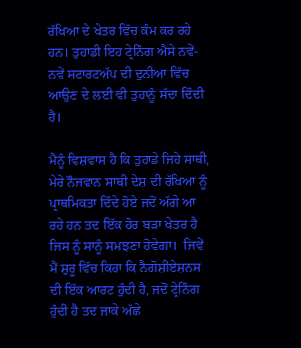ਰੱਖਿਆ ਦੇ ਖੇਤਰ ਵਿੱਚ ਕੰਮ ਕਰ ਰਹੇ ਹਨ। ਤੁਹਾਡੀ ਇਹ ਟ੍ਰੇਨਿੰਗ ਐਸੇ ਨਵੇਂ-ਨਵੇਂ ਸਟਾਰਟਅੱਪ ਦੀ ਦੁਨੀਆ ਵਿੱਚ ਆਉਣ ਦੇ ਲਈ ਵੀ ਤੁਹਾਨੂੰ ਸੱਦਾ ਦਿੰਦੀ ਹੈ।

ਮੈਨੂੰ ਵਿਸ਼ਵਾਸ ਹੈ ਕਿ ਤੁਹਾਡੇ ਜਿਹੇ ਸਾਥੀ, ਮੇਰੇ ਨੌਜਵਾਨ ਸਾਥੀ ਦੇਸ਼ ਦੀ ਰੱਖਿਆ ਨੂੰ ਪ੍ਰਾਥਮਿਕਤਾ ਦਿੰਦੇ ਹੋਏ ਜਦੋਂ ਅੱਗੇ ਆ ਰਹੇ ਹਨ ਤਦ ਇੱਕ ਹੋਰ ਬੜਾ ਖੇਤਰ ਹੈ ਜਿਸ ਨੂੰ ਸਾਨੂੰ ਸਮਝਣਾ ਹੋਵੇਗਾ।  ਜਿਵੇਂ ਮੈਂ ਸ਼ੁਰੂ ਵਿੱਚ ਕਿਹਾ ਕਿ ਨੈਗੋਸ਼ੀਏਸ਼ਨਸ ਦੀ ਇੱਕ ਆਰਟ ਹੁੰਦੀ ਹੈ, ਜਦੋਂ ਟ੍ਰੇਨਿੰਗ ਹੁੰਦੀ ਹੈ ਤਦ ਜਾਕੇ ਅੱਛੇ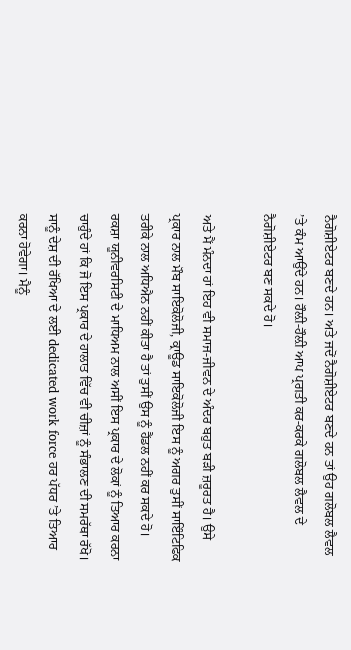ਨੈਗੋਸ਼ੀਏਟਰ ਬਣਦੇ ਹਨ। ਅਤੇ ਜਦੋਂ ਨੈਗੋਸ਼ੀਏਟਰ ਬਣਦੇ ਹਨ ਤਾਂ ਉਹ ਗਲੋਬਲ ਲੈਵਲ ’ਤੇ ਕੰਮ ਆਉਂਦੇ ਹਨ। ਹੌਲ਼ੀ-ਹੌਲ਼ੀ ਆਪ ਪ੍ਰਗਤੀ ਕਰ-ਕਰਕੇ ਗਲੋਬਲ ਲੈਵਲ ਦੇ ਨੈਗੋਸ਼ੀਏਟਰ ਬਣ ਸਕਦੇ ਹੋ।

ਅਤੇ ਮੈਂ ਮੰਨਦਾ ਹਾਂ ਇਹ ਵੀ ਸਮਾਜ-ਜੀਵਨ ਦੇ ਅੰਦਰ ਬਹੁਤ ਬੜੀ ਜ਼ਰੂਰਤ ਹੈ। ਉਸੇ ਪ੍ਰਕਾਰ ਨਾਲ ਮੌਬ ਸਾਇਕੋਲੋਜੀ, ਕ੍ਰਾਊਡ ਸਾਇਕੋਲੋਜੀ ਇਸ ਨੂੰ ਅਗਰ ਤੁਸੀਂ ਸਾਇੰਟਿਫਿਕ ਤਰੀਕੇ ਨਾਲ ਅਧਿਐਨ ਨਹੀਂ ਕੀਤਾ ਹੈ ਤਾਂ ਤੁਸੀਂ ਉਸ ਨੂੰ ਹੈਂਡਲ ਨਹੀਂ ਕਰ ਸਕਦੇ ਹੋ। ਰਕਸ਼ਾ ਯੂਨੀਵਰਸਿਟੀ ਦੇ ਮਾਧਿਅਮ ਨਾਲ ਅਸੀਂ ਇਸ ਪ੍ਰਕਾਰ ਦੇ ਲੋਕਾਂ ਨੂੰ ਤਿਆਰ ਕਰਨਾ ਚਾਹੁੰਦੇ ਹਾਂ ਕਿ ਜੋ ਇਸ ਪ੍ਰਕਾਰ ਦੇ ਹਾਲਾਤ ਵਿੱਚ ਵੀ ਚੀਜ਼ਾਂ ਨੂੰ ਸੰਭਾਲਣ ਦੀ ਸਮਰੱਥਾ ਰੱਖੋ। ਸਾਨੂੰ ਦੇਸ਼ ਦੀ ਰੱਖਿਆ ਦੇ ਲਈ dedicated work force ਹਰ ਪੱਧਰ ’ਤੇ ਤਿਆਰ ਕਰਨਾ ਹੋਵੇਗਾ। ਮੈਨੂੰ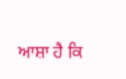ਆਸ਼ਾ ਹੈ ਕਿ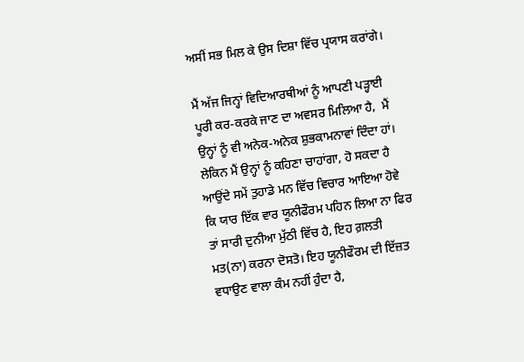ਅਸੀਂ ਸਭ ਮਿਲ ਕੇ ਉਸ ਦਿਸ਼ਾ ਵਿੱਚ ਪ੍ਰਯਾਸ ਕਰਾਂਗੇ।

ਮੈਂ ਅੱਜ ਜਿਨ੍ਹਾਂ ਵਿਦਿਆਰਥੀਆਂ ਨੂੰ ਆਪਣੀ ਪੜ੍ਹਾਈ ਪੂਰੀ ਕਰ-ਕਰਕੇ ਜਾਣ ਦਾ ਅਵਸਰ ਮਿਲਿਆ ਹੈ,  ਮੈਂ ਉਨ੍ਹਾਂ ਨੂੰ ਵੀ ਅਨੇਕ-ਅਨੇਕ ਸ਼ੁਭਕਾਮਨਾਵਾਂ ਦਿੰਦਾ ਹਾਂ। ਲੇਕਿਨ ਮੈਂ ਉਨ੍ਹਾਂ ਨੂੰ ਕਹਿਣਾ ਚਾਹਾਂਗਾ, ਹੋ ਸਕਦਾ ਹੈ ਆਉਂਦੇ ਸਮੇਂ ਤੁਹਾਡੇ ਮਨ ਵਿੱਚ ਵਿਚਾਰ ਆਇਆ ਹੋਵੇ ਕਿ ਯਾਰ ਇੱਕ ਵਾਰ ਯੂਨੀਫੌਰਮ ਪਹਿਨ ਲਿਆ ਨਾ ਫਿਰ ਤਾਂ ਸਾਰੀ ਦੁਨੀਆ ਮੁੱਠੀ ਵਿੱਚ ਹੈ, ਇਹ ਗ਼ਲਤੀ ਮਤ(ਨਾ) ਕਰਨਾ ਦੋਸਤੋ। ਇਹ ਯੂਨੀਫੌਰਮ ਦੀ ਇੱਜ਼ਤ ਵਧਾਉਣ ਵਾਲਾ ਕੰਮ ਨਹੀਂ ਹੁੰਦਾ ਹੈ,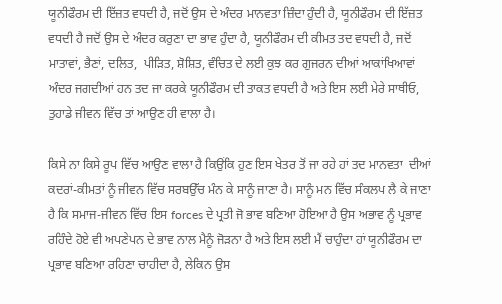ਯੂਨੀਫੌਰਮ ਦੀ ਇੱਜ਼ਤ ਵਧਦੀ ਹੈ, ਜਦੋਂ ਉਸ ਦੇ ਅੰਦਰ ਮਾਨਵਤਾ ਜ਼ਿੰਦਾ ਹੁੰਦੀ ਹੈ, ਯੂਨੀਫੌਰਮ ਦੀ ਇੱਜ਼ਤ ਵਧਦੀ ਹੈ ਜਦੋਂ ਉਸ ਦੇ ਅੰਦਰ ਕਰੁਣਾ ਦਾ ਭਾਵ ਹੁੰਦਾ ਹੈ, ਯੂਨੀਫੌਰਮ ਦੀ ਕੀਮਤ ਤਦ ਵਧਦੀ ਹੈ, ਜਦੋਂ ਮਾਤਾਵਾਂ, ਭੈਣਾਂ, ਦਲਿਤ,  ਪੀੜਿਤ, ਸ਼ੋਸ਼ਿਤ, ਵੰਚਿਤ ਦੇ ਲਈ ਕੁਝ ਕਰ ਗੁਜਰਨ ਦੀਆਂ ਆਕਾਂਖਿਆਵਾਂ ਅੰਦਰ ਜਗਦੀਆਂ ਹਨ ਤਦ ਜਾ ਕਰਕੇ ਯੂਨੀਫੌਰਮ ਦੀ ਤਾਕਤ ਵਧਦੀ ਹੈ ਅਤੇ ਇਸ ਲਈ ਮੇਰੇ ਸਾਥੀਓ, ਤੁਹਾਡੇ ਜੀਵਨ ਵਿੱਚ ਤਾਂ ਆਉਣ ਹੀ ਵਾਲਾ ਹੈ।

ਕਿਸੇ ਨਾ ਕਿਸੇ ਰੂਪ ਵਿੱਚ ਆਉਣ ਵਾਲਾ ਹੈ ਕਿਉਂਕਿ ਹੁਣ ਇਸ ਖੇਤਰ ਤੋਂ ਜਾ ਰਹੇ ਹਾਂ ਤਦ ਮਾਨਵਤਾ  ਦੀਆਂ ਕਦਰਾਂ-ਕੀਮਤਾਂ ਨੂੰ ਜੀਵਨ ਵਿੱਚ ਸਰਬਉੱਚ ਮੰਨ ਕੇ ਸਾਨੂੰ ਜਾਣਾ ਹੈ। ਸਾਨੂੰ ਮਨ ਵਿੱਚ ਸੰਕਲਪ ਲੈ ਕੇ ਜਾਣਾ ਹੈ ਕਿ ਸਮਾਜ-ਜੀਵਨ ਵਿੱਚ ਇਸ forces ਦੇ ਪ੍ਰਤੀ ਜੋ ਭਾਵ ਬਣਿਆ ਹੋਇਆ ਹੈ ਉਸ ਅਭਾਵ ਨੂੰ ਪ੍ਰਭਾਵ ਰਹਿੰਦੇ ਹੋਏ ਵੀ ਅਪਣੇਪਨ ਦੇ ਭਾਵ ਨਾਲ ਮੈਨੂੰ ਜੋੜਨਾ ਹੈ ਅਤੇ ਇਸ ਲਈ ਮੈਂ ਚਾਹੁੰਦਾ ਹਾਂ ਯੂਨੀਫੌਰਮ ਦਾ ਪ੍ਰਭਾਵ ਬਣਿਆ ਰਹਿਣਾ ਚਾਹੀਦਾ ਹੈ, ਲੇਕਿਨ ਉਸ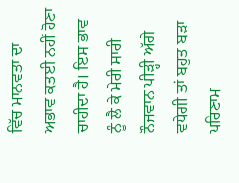ਵਿੱਚ ਮਾਨਵਤਾ ਦਾ ਅਭਾਵ ਕਤਈ ਨਹੀਂ ਹੋਣਾ ਚਾਹੀਦਾ ਹੈ। ਇਸ ਭਾਵ ਨੂੰ ਲੈ ਕੇ ਮੇਰੀ ਸਾਰੀ ਨੌਜਵਾਨ ਪੀੜ੍ਹੀ ਅੱਗੇ ਵਧੇਗੀ ਤਾਂ ਬਹੁਤ ਬੜਾ ਪਰਿਣਾਮ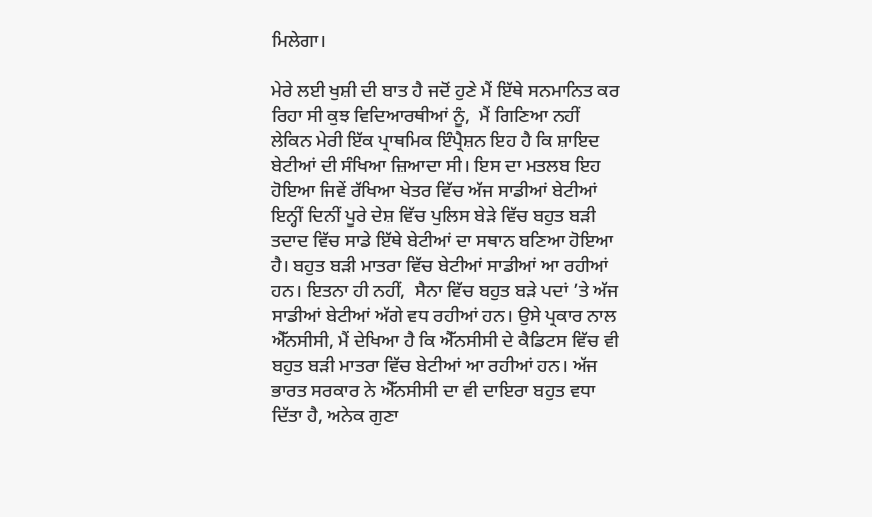ਮਿਲੇਗਾ।

ਮੇਰੇ ਲਈ ਖੁਸ਼ੀ ਦੀ ਬਾਤ ਹੈ ਜਦੋਂ ਹੁਣੇ ਮੈਂ ਇੱਥੇ ਸਨਮਾਨਿਤ ਕਰ ਰਿਹਾ ਸੀ ਕੁਝ ਵਿਦਿਆਰਥੀਆਂ ਨੂੰ,  ਮੈਂ ਗਿਣਿਆ ਨਹੀਂ ਲੇਕਿਨ ਮੇਰੀ ਇੱਕ ਪ੍ਰਾਥਮਿਕ ਇੰਪ੍ਰੈਸ਼ਨ ਇਹ ਹੈ ਕਿ ਸ਼ਾਇਦ ਬੇਟੀਆਂ ਦੀ ਸੰਖਿਆ ਜ਼ਿਆਦਾ ਸੀ। ਇਸ ਦਾ ਮਤਲਬ ਇਹ ਹੋਇਆ ਜਿਵੇਂ ਰੱਖਿਆ ਖੇਤਰ ਵਿੱਚ ਅੱਜ ਸਾਡੀਆਂ ਬੇਟੀਆਂ ਇਨ੍ਹੀਂ ਦਿਨੀਂ ਪੂਰੇ ਦੇਸ਼ ਵਿੱਚ ਪੁਲਿਸ ਬੇੜੇ ਵਿੱਚ ਬਹੁਤ ਬੜੀ ਤਦਾਦ ਵਿੱਚ ਸਾਡੇ ਇੱਥੇ ਬੇਟੀਆਂ ਦਾ ਸਥਾਨ ਬਣਿਆ ਹੋਇਆ ਹੈ। ਬਹੁਤ ਬੜੀ ਮਾਤਰਾ ਵਿੱਚ ਬੇਟੀਆਂ ਸਾਡੀਆਂ ਆ ਰਹੀਆਂ ਹਨ। ਇਤਨਾ ਹੀ ਨਹੀਂ,  ਸੈਨਾ ਵਿੱਚ ਬਹੁਤ ਬੜੇ ਪਦਾਂ ’ਤੇ ਅੱਜ ਸਾਡੀਆਂ ਬੇਟੀਆਂ ਅੱਗੇ ਵਧ ਰਹੀਆਂ ਹਨ। ਉਸੇ ਪ੍ਰਕਾਰ ਨਾਲ ਐੱਨਸੀਸੀ, ਮੈਂ ਦੇਖਿਆ ਹੈ ਕਿ ਐੱਨਸੀਸੀ ਦੇ ਕੈਡਿਟਸ ਵਿੱਚ ਵੀ ਬਹੁਤ ਬੜੀ ਮਾਤਰਾ ਵਿੱਚ ਬੇਟੀਆਂ ਆ ਰਹੀਆਂ ਹਨ। ਅੱਜ ਭਾਰਤ ਸਰਕਾਰ ਨੇ ਐੱਨਸੀਸੀ ਦਾ ਵੀ ਦਾਇਰਾ ਬਹੁਤ ਵਧਾ ਦਿੱਤਾ ਹੈ, ਅਨੇਕ ਗੁਣਾ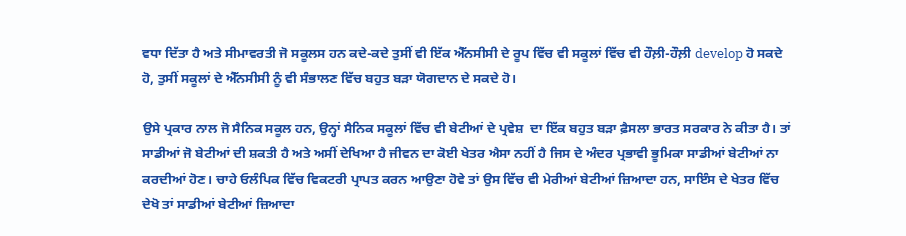ਵਧਾ ਦਿੱਤਾ ਹੈ ਅਤੇ ਸੀਮਾਵਰਤੀ ਜੋ ਸਕੂਲਸ ਹਨ ਕਦੇ-ਕਦੇ ਤੁਸੀਂ ਵੀ ਇੱਕ ਐੱਨਸੀਸੀ ਦੇ ਰੂਪ ਵਿੱਚ ਵੀ ਸਕੂਲਾਂ ਵਿੱਚ ਵੀ ਹੌਲ਼ੀ-ਹੌਲ਼ੀ develop ਹੋ ਸਕਦੇ ਹੋ, ਤੁਸੀਂ ਸਕੂਲਾਂ ਦੇ ਐੱਨਸੀਸੀ ਨੂੰ ਵੀ ਸੰਭਾਲਣ ਵਿੱਚ ਬਹੁਤ ਬੜਾ ਯੋਗਦਾਨ ਦੇ ਸਕਦੇ ਹੋ।

ਉਸੇ ਪ੍ਰਕਾਰ ਨਾਲ ਜੋ ਸੈਨਿਕ ਸਕੂਲ ਹਨ, ਉਨ੍ਹਾਂ ਸੈਨਿਕ ਸਕੂਲਾਂ ਵਿੱਚ ਵੀ ਬੇਟੀਆਂ ਦੇ ਪ੍ਰਵੇਸ਼  ਦਾ ਇੱਕ ਬਹੁਤ ਬੜਾ ਫ਼ੈਸਲਾ ਭਾਰਤ ਸਰਕਾਰ ਨੇ ਕੀਤਾ ਹੈ। ਤਾਂ ਸਾਡੀਆਂ ਜੋ ਬੇਟੀਆਂ ਦੀ ਸ਼ਕਤੀ ਹੈ ਅਤੇ ਅਸੀਂ ਦੇਖਿਆ ਹੈ ਜੀਵਨ ਦਾ ਕੋਈ ਖੇਤਰ ਐਸਾ ਨਹੀਂ ਹੈ ਜਿਸ ਦੇ ਅੰਦਰ ਪ੍ਰਭਾਵੀ ਭੂਮਿਕਾ ਸਾਡੀਆਂ ਬੇਟੀਆਂ ਨਾ ਕਰਦੀਆਂ ਹੋਣ। ਚਾਹੇ ਓਲੰਪਿਕ ਵਿੱਚ ਵਿਕਟਰੀ ਪ੍ਰਾਪਤ ਕਰਨ ਆਉਣਾ ਹੋਵੇ ਤਾਂ ਉਸ ਵਿੱਚ ਵੀ ਮੇਰੀਆਂ ਬੇਟੀਆਂ ਜ਼ਿਆਦਾ ਹਨ, ਸਾਇੰਸ ਦੇ ਖੇਤਰ ਵਿੱਚ ਦੇਖੋ ਤਾਂ ਸਾਡੀਆਂ ਬੇਟੀਆਂ ਜ਼ਿਆਦਾ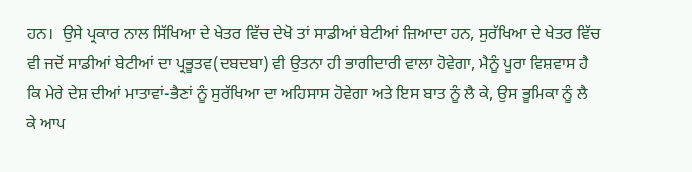ਹਨ।  ਉਸੇ ਪ੍ਰਕਾਰ ਨਾਲ ਸਿੱਖਿਆ ਦੇ ਖੇਤਰ ਵਿੱਚ ਦੇਖੋ ਤਾਂ ਸਾਡੀਆਂ ਬੇਟੀਆਂ ਜ਼ਿਆਦਾ ਹਨ, ਸੁਰੱਖਿਆ ਦੇ ਖੇਤਰ ਵਿੱਚ ਵੀ ਜਦੋਂ ਸਾਡੀਆਂ ਬੇਟੀਆਂ ਦਾ ਪ੍ਰਭੂਤਵ(ਦਬਦਬਾ) ਵੀ ਉਤਨਾ ਹੀ ਭਾਗੀਦਾਰੀ ਵਾਲਾ ਹੋਵੇਗਾ, ਮੈਨੂੰ ਪੂਰਾ ਵਿਸ਼ਵਾਸ ਹੈ ਕਿ ਮੇਰੇ ਦੇਸ਼ ਦੀਆਂ ਮਾਤਾਵਾਂ-ਭੈਣਾਂ ਨੂੰ ਸੁਰੱਖਿਆ ਦਾ ਅਹਿਸਾਸ ਹੋਵੇਗਾ ਅਤੇ ਇਸ ਬਾਤ ਨੂੰ ਲੈ ਕੇ, ਉਸ ਭੂਮਿਕਾ ਨੂੰ ਲੈ ਕੇ ਆਪ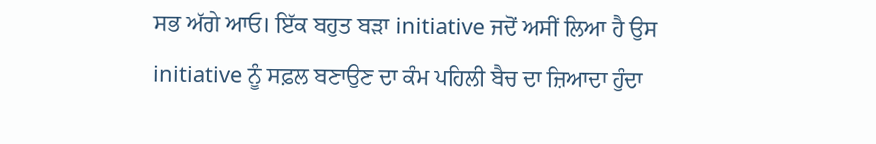ਸਭ ਅੱਗੇ ਆਓ। ਇੱਕ ਬਹੁਤ ਬੜਾ initiative ਜਦੋਂ ਅਸੀਂ ਲਿਆ ਹੈ ਉਸ initiative ਨੂੰ ਸਫ਼ਲ ਬਣਾਉਣ ਦਾ ਕੰਮ ਪਹਿਲੀ ਬੈਚ ਦਾ ਜ਼ਿਆਦਾ ਹੁੰਦਾ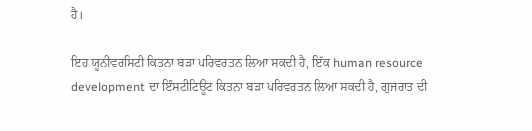ਹੈ।

ਇਹ ਯੂਨੀਵਰਸਿਟੀ ਕਿਤਨਾ ਬੜਾ ਪਰਿਵਰਤਨ ਲਿਆ ਸਕਦੀ ਹੈ, ਇੱਕ human resource development ਦਾ ਇੰਸਟੀਟਿਊਟ ਕਿਤਨਾ ਬੜਾ ਪਰਿਵਰਤਨ ਲਿਆ ਸਕਦੀ ਹੈ, ਗੁਜਰਾਤ ਦੀ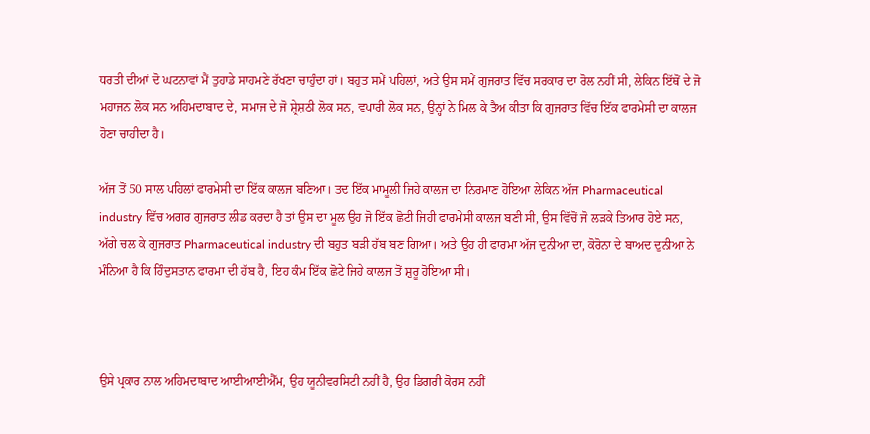ਧਰਤੀ ਦੀਆਂ ਦੋ ਘਟਨਾਵਾਂ ਮੈਂ ਤੁਹਾਡੇ ਸਾਹਮਣੇ ਰੱਖਣਾ ਚਾਹੁੰਦਾ ਹਾਂ। ਬਹੁਤ ਸਮੇਂ ਪਹਿਲਾਂ, ਅਤੇ ਉਸ ਸਮੇਂ ਗੁਜਰਾਤ ਵਿੱਚ ਸਰਕਾਰ ਦਾ ਰੋਲ ਨਹੀਂ ਸੀ, ਲੇਕਿਨ ਇੱਥੋਂ ਦੇ ਜੋ ਮਹਾਜਨ ਲੋਕ ਸਨ ਅਹਿਮਦਾਬਾਦ ਦੇ, ਸਮਾਜ ਦੇ ਜੋ ਸ਼੍ਰੇਸ਼ਠੀ ਲੋਕ ਸਨ, ਵਪਾਰੀ ਲੋਕ ਸਨ, ਉਨ੍ਹਾਂ ਨੇ ਮਿਲ ਕੇ ਤੈਅ ਕੀਤਾ ਕਿ ਗੁਜਰਾਤ ਵਿੱਚ ਇੱਕ ਫਾਰਮੇਸੀ ਦਾ ਕਾਲਜ ਹੋਣਾ ਚਾਹੀਦਾ ਹੈ।

ਅੱਜ ਤੋਂ 50 ਸਾਲ ਪਹਿਲਾਂ ਫਾਰਮੇਸੀ ਦਾ ਇੱਕ ਕਾਲਜ ਬਣਿਆ। ਤਦ ਇੱਕ ਮਾਮੂਲੀ ਜਿਹੇ ਕਾਲਜ ਦਾ ਨਿਰਮਾਣ ਹੋਇਆ ਲੇਕਿਨ ਅੱਜ Pharmaceutical industry ਵਿੱਚ ਅਗਰ ਗੁਜਰਾਤ ਲੀਡ ਕਰਦਾ ਹੈ ਤਾਂ ਉਸ ਦਾ ਮੂਲ ਉਹ ਜੋ ਇੱਕ ਛੋਟੀ ਜਿਹੀ ਫਾਰਮੇਸੀ ਕਾਲਜ ਬਣੀ ਸੀ, ਉਸ ਵਿੱਚੋਂ ਜੋ ਲੜਕੇ ਤਿਆਰ ਹੋਏ ਸਨ, ਅੱਗੇ ਚਲ ਕੇ ਗੁਜਰਾਤ Pharmaceutical industry ਦੀ ਬਹੁਤ ਬੜੀ ਹੱਬ ਬਣ ਗਿਆ। ਅਤੇ ਉਹ ਹੀ ਫਾਰਮਾ ਅੱਜ ਦੁਨੀਆ ਦਾ, ਕੋਰੋਨਾ ਦੇ ਬਾਅਦ ਦੁਨੀਆ ਨੇ ਮੰਨਿਆ ਹੈ ਕਿ ਹਿੰਦੁਸਤਾਨ ਫਾਰਮਾ ਦੀ ਹੱਬ ਹੈ, ਇਹ ਕੰਮ ਇੱਕ ਛੋਟੇ ਜਿਹੇ ਕਾਲਜ ਤੋਂ ਸ਼ੁਰੂ ਹੋਇਆ ਸੀ।



ਉਸੇ ਪ੍ਰਕਾਰ ਨਾਲ ਅਹਿਮਦਾਬਾਦ ਆਈਆਈਐੱਮ, ਉਹ ਯੂਨੀਵਰਸਿਟੀ ਨਹੀਂ ਹੈ, ਉਹ ਡਿਗਰੀ ਕੋਰਸ ਨਹੀਂ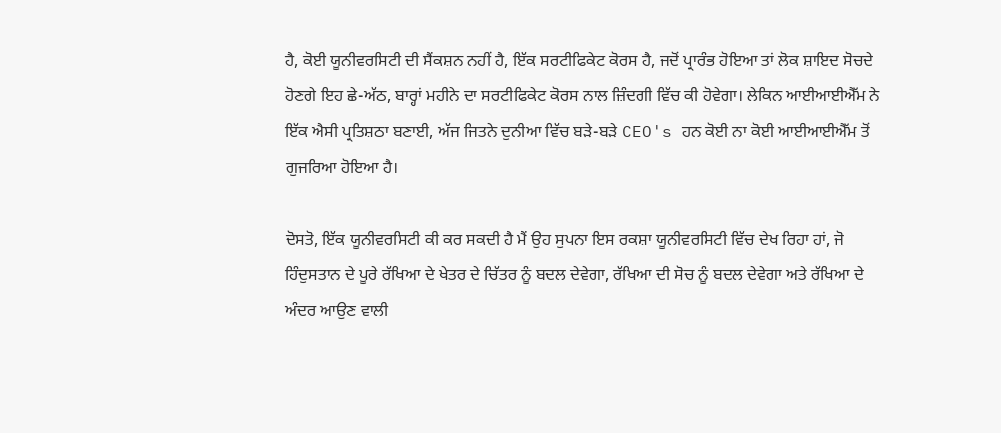ਹੈ, ਕੋਈ ਯੂਨੀਵਰਸਿਟੀ ਦੀ ਸੈਂਕਸ਼ਨ ਨਹੀਂ ਹੈ, ਇੱਕ ਸਰਟੀਫਿਕੇਟ ਕੋਰਸ ਹੈ, ਜਦੋਂ ਪ੍ਰਾਰੰਭ ਹੋਇਆ ਤਾਂ ਲੋਕ ਸ਼ਾਇਦ ਸੋਚਦੇ ਹੋਣਗੇ ਇਹ ਛੇ-ਅੱਠ, ਬਾਰ੍ਹਾਂ ਮਹੀਨੇ ਦਾ ਸਰਟੀਫਿਕੇਟ ਕੋਰਸ ਨਾਲ ਜ਼ਿੰਦਗੀ ਵਿੱਚ ਕੀ ਹੋਵੇਗਾ। ਲੇਕਿਨ ਆਈਆਈਐੱਮ ਨੇ ਇੱਕ ਐਸੀ ਪ੍ਰਤਿਸ਼ਠਾ ਬਣਾਈ, ਅੱਜ ਜਿਤਨੇ ਦੁਨੀਆ ਵਿੱਚ ਬੜੇ-ਬੜੇ CEO's ਹਨ ਕੋਈ ਨਾ ਕੋਈ ਆਈਆਈਐੱਮ ਤੋਂ ਗੁਜਰਿਆ ਹੋਇਆ ਹੈ।

ਦੋਸਤੋ, ਇੱਕ ਯੂਨੀਵਰਸਿਟੀ ਕੀ ਕਰ ਸਕਦੀ ਹੈ ਮੈਂ ਉਹ ਸੁਪਨਾ ਇਸ ਰਕਸ਼ਾ ਯੂਨੀਵਰਸਿਟੀ ਵਿੱਚ ਦੇਖ ਰਿਹਾ ਹਾਂ, ਜੋ ਹਿੰਦੁਸਤਾਨ ਦੇ ਪੂਰੇ ਰੱਖਿਆ ਦੇ ਖੇਤਰ ਦੇ ਚਿੱਤਰ ਨੂੰ ਬਦਲ ਦੇਵੇਗਾ, ਰੱਖਿਆ ਦੀ ਸੋਚ ਨੂੰ ਬਦਲ ਦੇਵੇਗਾ ਅਤੇ ਰੱਖਿਆ ਦੇ ਅੰਦਰ ਆਉਣ ਵਾਲੀ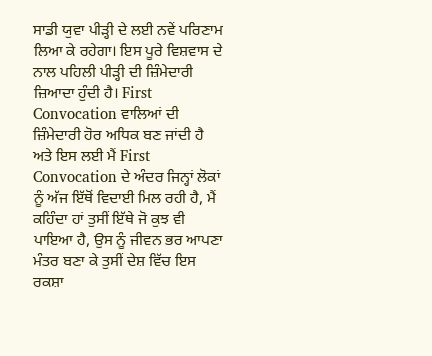ਸਾਡੀ ਯੁਵਾ ਪੀੜ੍ਹੀ ਦੇ ਲਈ ਨਵੇਂ ਪਰਿਣਾਮ ਲਿਆ ਕੇ ਰਹੇਗਾ। ਇਸ ਪੂਰੇ ਵਿਸ਼ਵਾਸ ਦੇ ਨਾਲ ਪਹਿਲੀ ਪੀੜ੍ਹੀ ਦੀ ਜ਼ਿੰਮੇਦਾਰੀ ਜ਼ਿਆਦਾ ਹੁੰਦੀ ਹੈ। First Convocation ਵਾਲਿਆਂ ਦੀ ਜ਼ਿੰਮੇਦਾਰੀ ਹੋਰ ਅਧਿਕ ਬਣ ਜਾਂਦੀ ਹੈ ਅਤੇ ਇਸ ਲਈ ਮੈਂ First Convocation ਦੇ ਅੰਦਰ ਜਿਨ੍ਹਾਂ ਲੋਕਾਂ ਨੂੰ ਅੱਜ ਇੱਥੋਂ ਵਿਦਾਈ ਮਿਲ ਰਹੀ ਹੈ, ਮੈਂ ਕਹਿੰਦਾ ਹਾਂ ਤੁਸੀਂ ਇੱਥੇ ਜੋ ਕੁਝ ਵੀ ਪਾਇਆ ਹੈ, ਉਸ ਨੂੰ ਜੀਵਨ ਭਰ ਆਪਣਾ ਮੰਤਰ ਬਣਾ ਕੇ ਤੁਸੀਂ ਦੇਸ਼ ਵਿੱਚ ਇਸ ਰਕਸ਼ਾ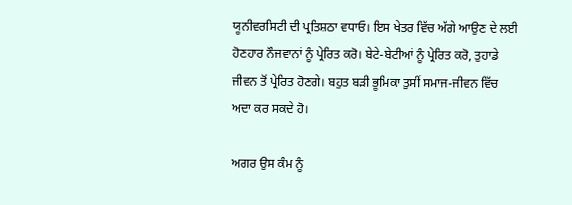ਯੂਨੀਵਰਸਿਟੀ ਦੀ ਪ੍ਰਤਿਸ਼ਠਾ ਵਧਾਓ। ਇਸ ਖੇਤਰ ਵਿੱਚ ਅੱਗੇ ਆਉਣ ਦੇ ਲਈ ਹੋਣਹਾਰ ਨੌਜਵਾਨਾਂ ਨੂੰ ਪ੍ਰੇਰਿਤ ਕਰੋ। ਬੇਟੇ-ਬੇਟੀਆਂ ਨੂੰ ਪ੍ਰੇਰਿਤ ਕਰੋ, ਤੁਹਾਡੇ ਜੀਵਨ ਤੋਂ ਪ੍ਰੇਰਿਤ ਹੋਣਗੇ। ਬਹੁਤ ਬੜੀ ਭੂਮਿਕਾ ਤੁਸੀਂ ਸਮਾਜ-ਜੀਵਨ ਵਿੱਚ ਅਦਾ ਕਰ ਸਕਦੇ ਹੋ।

ਅਗਰ ਉਸ ਕੰਮ ਨੂੰ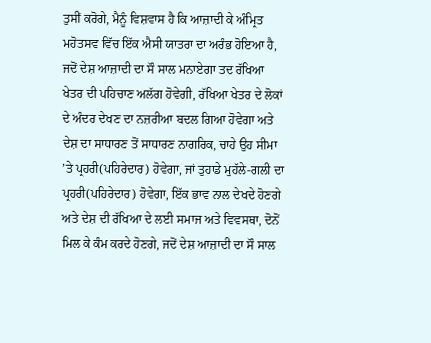ਤੁਸੀਂ ਕਰੋਗੇ, ਮੈਨੂੰ ਵਿਸ਼ਵਾਸ ਹੈ ਕਿ ਆਜ਼ਾਦੀ ਕੇ ਅੰਮ੍ਰਿਤ ਮਹੋਤਸਵ ਵਿੱਚ ਇੱਕ ਐਸੀ ਯਾਤਰਾ ਦਾ ਅਰੰਭ ਹੋਇਆ ਹੈ, ਜਦੋਂ ਦੇਸ਼ ਆਜ਼ਾਦੀ ਦਾ ਸੌ ਸਾਲ ਮਨਾਏਗਾ ਤਦ ਰੱਖਿਆ ਖੇਤਰ ਦੀ ਪਹਿਚਾਣ ਅਲੱਗ ਹੋਵੇਗੀ, ਰੱਖਿਆ ਖੇਤਰ ਦੇ ਲੋਕਾਂ ਦੇ ਅੰਦਰ ਦੇਖਣ ਦਾ ਨਜ਼ਰੀਆ ਬਦਲ ਗਿਆ ਹੋਵੇਗਾ ਅਤੇ ਦੇਸ਼ ਦਾ ਸਾਧਾਰਣ ਤੋਂ ਸਾਧਾਰਣ ਨਾਗਰਿਕ, ਚਾਹੇ ਉਹ ਸੀਮਾ ’ਤੇ ਪ੍ਰਹਰੀ(ਪਹਿਰੇਦਾਰ) ਹੋਵੇਗਾ, ਜਾਂ ਤੁਹਾਡੇ ਮੁਹੱਲੇ-ਗਲੀ ਦਾ ਪ੍ਰਹਰੀ(ਪਹਿਰੇਦਾਰ) ਹੋਵੇਗਾ, ਇੱਕ ਭਾਵ ਨਾਲ ਦੇਖਦੇ ਹੋਣਗੇ ਅਤੇ ਦੇਸ਼ ਦੀ ਰੱਖਿਆ ਦੇ ਲਈ ਸਮਾਜ ਅਤੇ ਵਿਵਸਥਾ, ਦੋਨੋਂ ਮਿਲ ਕੇ ਕੰਮ ਕਰਦੇ ਹੋਣਗੇ, ਜਦੋਂ ਦੇਸ਼ ਆਜ਼ਾਦੀ ਦਾ ਸੌ ਸਾਲ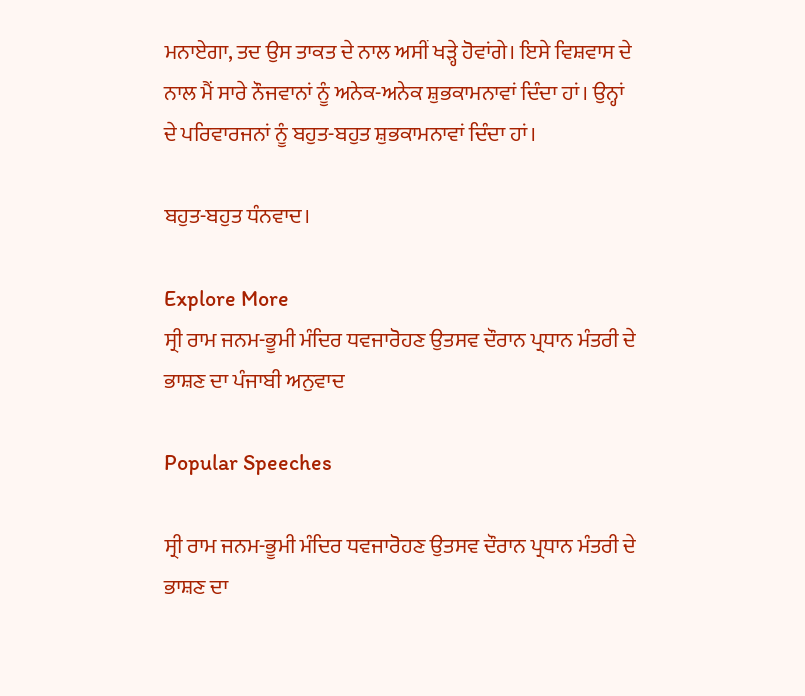ਮਨਾਏਗਾ, ਤਦ ਉਸ ਤਾਕਤ ਦੇ ਨਾਲ ਅਸੀਂ ਖੜ੍ਹੇ ਹੋਵਾਂਗੇ। ਇਸੇ ਵਿਸ਼ਵਾਸ ਦੇ ਨਾਲ ਮੈਂ ਸਾਰੇ ਨੌਜਵਾਨਾਂ ਨੂੰ ਅਨੇਕ-ਅਨੇਕ ਸ਼ੁਭਕਾਮਨਾਵਾਂ ਦਿੰਦਾ ਹਾਂ। ਉਨ੍ਹਾਂ ਦੇ ਪਰਿਵਾਰਜਨਾਂ ਨੂੰ ਬਹੁਤ-ਬਹੁਤ ਸ਼ੁਭਕਾਮਨਾਵਾਂ ਦਿੰਦਾ ਹਾਂ।

ਬਹੁਤ-ਬਹੁਤ ਧੰਨਵਾਦ।

Explore More
ਸ੍ਰੀ ਰਾਮ ਜਨਮ-ਭੂਮੀ ਮੰਦਿਰ ਧਵਜਾਰੋਹਣ ਉਤਸਵ ਦੌਰਾਨ ਪ੍ਰਧਾਨ ਮੰਤਰੀ ਦੇ ਭਾਸ਼ਣ ਦਾ ਪੰਜਾਬੀ ਅਨੁਵਾਦ

Popular Speeches

ਸ੍ਰੀ ਰਾਮ ਜਨਮ-ਭੂਮੀ ਮੰਦਿਰ ਧਵਜਾਰੋਹਣ ਉਤਸਵ ਦੌਰਾਨ ਪ੍ਰਧਾਨ ਮੰਤਰੀ ਦੇ ਭਾਸ਼ਣ ਦਾ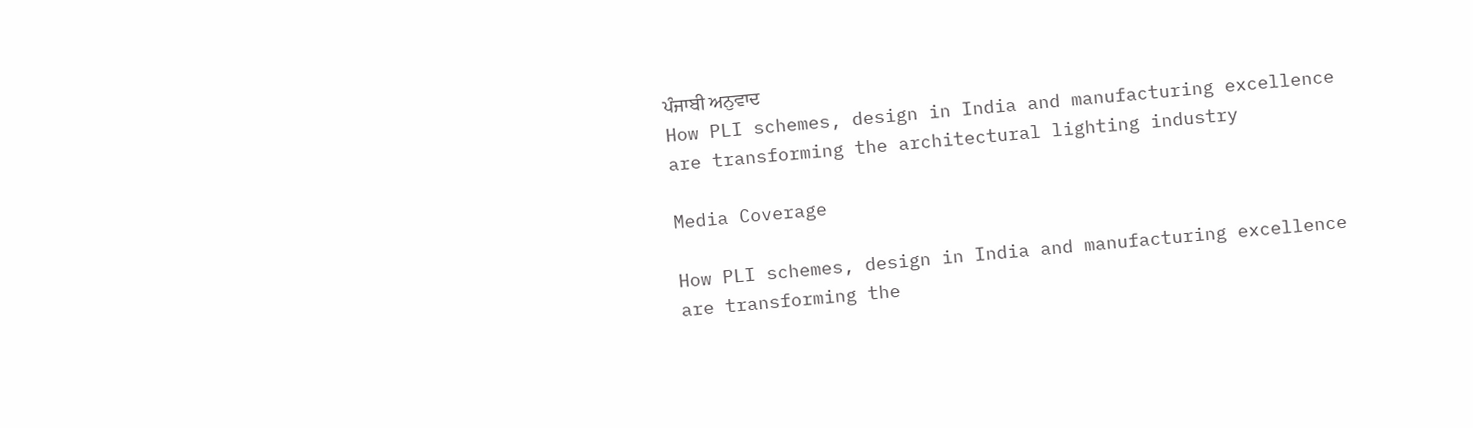ਪੰਜਾਬੀ ਅਨੁਵਾਦ
How PLI schemes, design in India and manufacturing excellence are transforming the architectural lighting industry

Media Coverage

How PLI schemes, design in India and manufacturing excellence are transforming the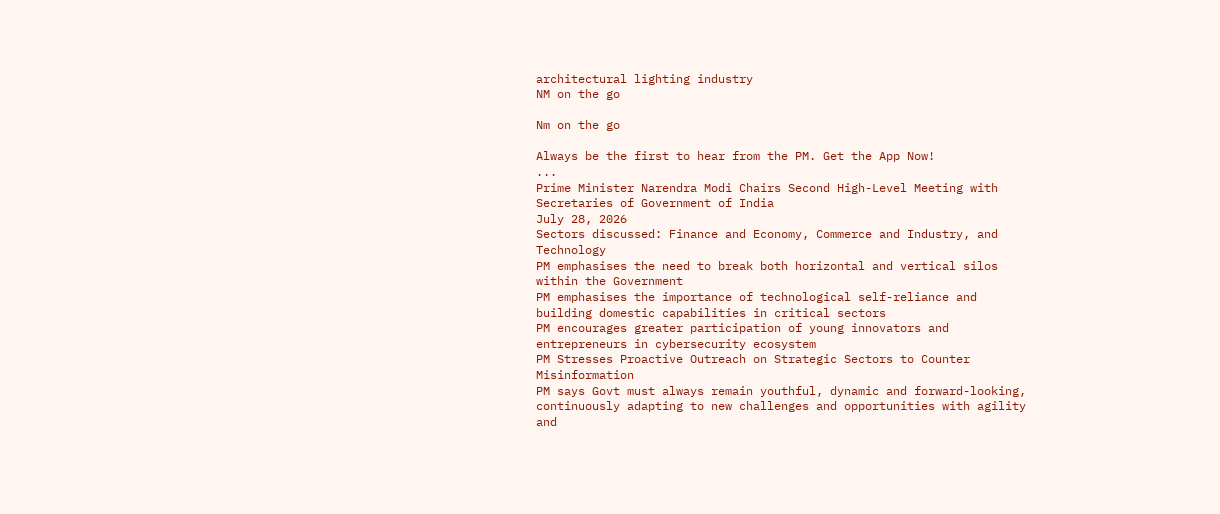architectural lighting industry
NM on the go

Nm on the go

Always be the first to hear from the PM. Get the App Now!
...
Prime Minister Narendra Modi Chairs Second High-Level Meeting with Secretaries of Government of India
July 28, 2026
Sectors discussed: Finance and Economy, Commerce and Industry, and Technology
PM emphasises the need to break both horizontal and vertical silos within the Government
PM emphasises the importance of technological self-reliance and building domestic capabilities in critical sectors
PM encourages greater participation of young innovators and entrepreneurs in cybersecurity ecosystem
PM Stresses Proactive Outreach on Strategic Sectors to Counter Misinformation
PM says Govt must always remain youthful, dynamic and forward-looking, continuously adapting to new challenges and opportunities with agility and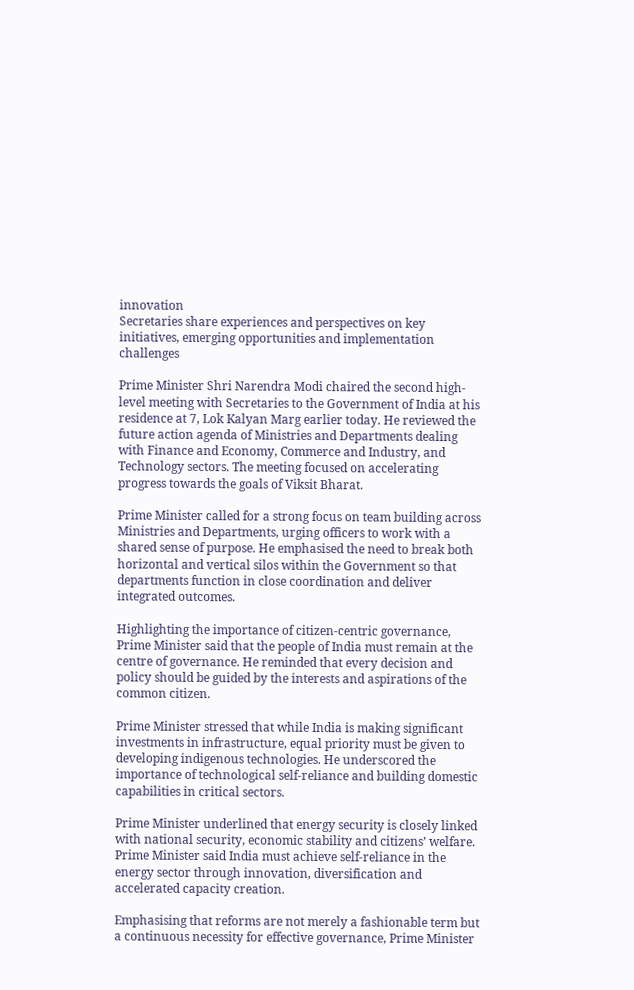innovation
Secretaries share experiences and perspectives on key initiatives, emerging opportunities and implementation challenges

Prime Minister Shri Narendra Modi chaired the second high-level meeting with Secretaries to the Government of India at his residence at 7, Lok Kalyan Marg earlier today. He reviewed the future action agenda of Ministries and Departments dealing with Finance and Economy, Commerce and Industry, and Technology sectors. The meeting focused on accelerating progress towards the goals of Viksit Bharat.

Prime Minister called for a strong focus on team building across Ministries and Departments, urging officers to work with a shared sense of purpose. He emphasised the need to break both horizontal and vertical silos within the Government so that departments function in close coordination and deliver integrated outcomes.

Highlighting the importance of citizen-centric governance, Prime Minister said that the people of India must remain at the centre of governance. He reminded that every decision and policy should be guided by the interests and aspirations of the common citizen.

Prime Minister stressed that while India is making significant investments in infrastructure, equal priority must be given to developing indigenous technologies. He underscored the importance of technological self-reliance and building domestic capabilities in critical sectors.

Prime Minister underlined that energy security is closely linked with national security, economic stability and citizens’ welfare. Prime Minister said India must achieve self-reliance in the energy sector through innovation, diversification and accelerated capacity creation.

Emphasising that reforms are not merely a fashionable term but a continuous necessity for effective governance, Prime Minister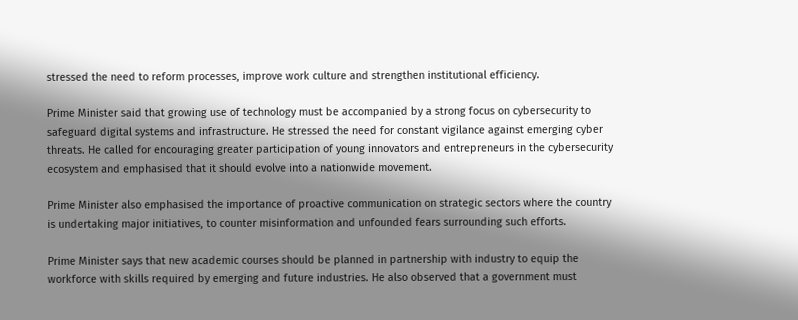stressed the need to reform processes, improve work culture and strengthen institutional efficiency.

Prime Minister said that growing use of technology must be accompanied by a strong focus on cybersecurity to safeguard digital systems and infrastructure. He stressed the need for constant vigilance against emerging cyber threats. He called for encouraging greater participation of young innovators and entrepreneurs in the cybersecurity ecosystem and emphasised that it should evolve into a nationwide movement.

Prime Minister also emphasised the importance of proactive communication on strategic sectors where the country is undertaking major initiatives, to counter misinformation and unfounded fears surrounding such efforts.

Prime Minister says that new academic courses should be planned in partnership with industry to equip the workforce with skills required by emerging and future industries. He also observed that a government must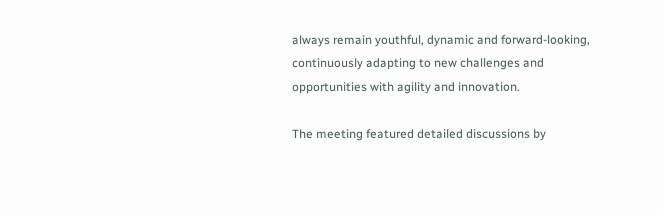always remain youthful, dynamic and forward-looking, continuously adapting to new challenges and opportunities with agility and innovation.

The meeting featured detailed discussions by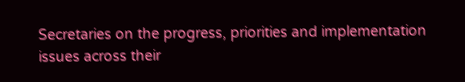Secretaries on the progress, priorities and implementation issues across their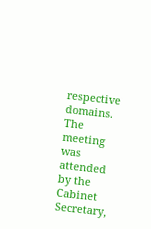respective domains. The meeting was attended by the Cabinet Secretary,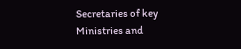Secretaries of key Ministries and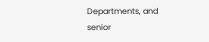Departments, and senior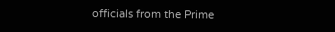officials from the Prime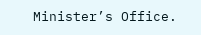Minister’s Office.